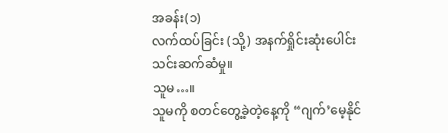အခန်း(၁)
လက်ထပ်ခြင်း (သို့) အနက်ရှိုင်းဆုံးပေါင်းသင်းဆက်ဆံမှု။
သူမ…။
သူမကို စတင်တွေ့ခဲ့တဲ့နေ့ကို “ဂျက်’မေ့နိုင်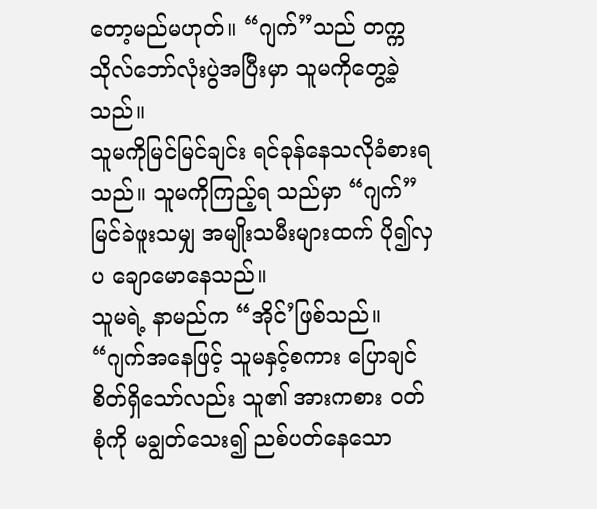တော့မည်မဟုတ်။ “ဂျက်”သည် တက္ကသိုလ်ဘော်လုံးပွဲအပြီးမှာ သူမကိုတွေ့ခဲ့သည်။
သူမကိုမြင်မြင်ချင်း ရင်ခုန်နေသလိုခံစားရသည်။ သူမကိုကြည့်ရ သည်မှာ “ဂျက်” မြင်ခဲဖူးသမျှ အမျိုးသမီးများထက် ပို၍လှပ ချောမောနေသည်။
သူမရဲ့ နာမည်က “အိုင်’ဖြစ်သည်။ “ဂျက်အနေဖြင့် သူမနှင့်စကား ပြောချင်စိတ်ရှိသော်လည်း သူ၏ အားကစား ဝတ်စုံကို မချွတ်သေး၍ ညစ်ပတ်နေသော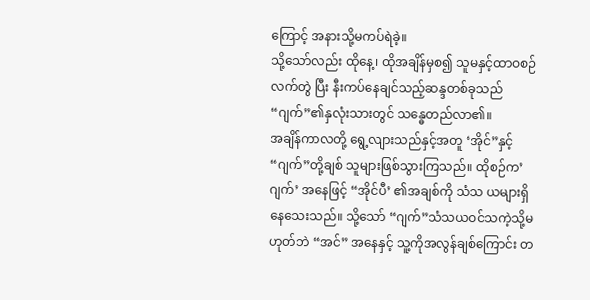ကြောင့် အနားသို့မကပ်ရဲခဲ့။
သို့သော်လည်း ထိုနေ့၊ ထိုအချိန်မှစ၍ သူမနှင့်ထာဝစဉ်လက်တွဲ ပြီး နီးကပ်နေချင်သည့်ဆန္ဒတစ်ခုသည် “ဂျက်”၏နှလုံးသားတွင် သန္ဓေတည်လာ၏။
အချိန်ကာလတို့ ရွေ့လျားသည်နှင့်အတူ ‘အိုင်”နှင့်“ဂျက်”တို့ချစ် သူများဖြစ်သွားကြသည်။ ထိုစဉ်က’ဂျက်’ အနေဖြင့် “အိုင်ပီ’ ၏အချစ်ကို သံသ ယများရှိနေသေးသည်။ သို့သော် “ဂျက်”သံသယဝင်သကဲ့သို့မဟုတ်ဘဲ “အင်” အနေနှင့် သူ့ကိုအလွန်ချစ်ကြောင်း တ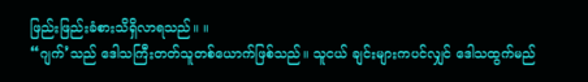ဖြည်းဖြည်းခံစားသိရှိလာရသည်။ ။
“ဂျက်’သည် ဒေါသကြီးတတ်သူတစ်ယောက်ဖြစ်သည်။ သူငယ် ချင်းများကပင်လျှင် ဒေါသထွက်မည်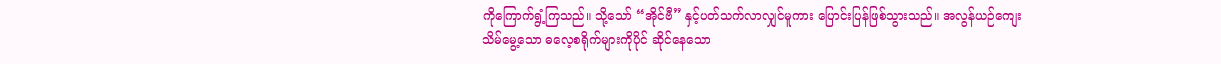ကိုကြောက်ရွံ့ကြသည်။ သို့သော် “အိုင်ဗီ” နှင့်ပတ်သက်လာလျှင်မူကား ပြောင်းပြန်ဖြစ်သွားသည်။ အလွန်ယဉ်ကျေးသိမ်မွေ့သော ဓလေ့စရိုက်များကိုပိုင် ဆိုင်နေသော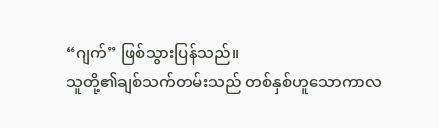“ဂျက်” ဖြစ်သွားပြန်သည်။
သူတို့၏ချစ်သက်တမ်းသည် တစ်နှစ်ဟူသောကာလ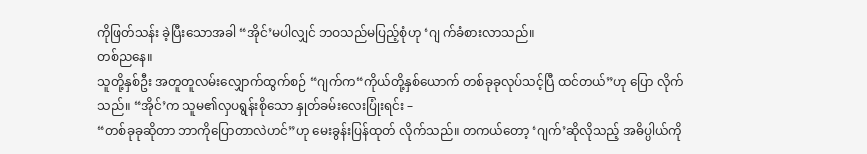ကိုဖြတ်သန်း ခဲ့ပြီးသောအခါ “အိုင်’မပါလျှင် ဘဝသည်မပြည့်စုံဟု ‘ဂျ က်ခံစားလာသည်။
တစ်ညနေ။
သူတို့နှစ်ဦး အတူတူလမ်းလျှောက်ထွက်စဉ် “ဂျက်က“ကိုယ်တို့နှစ်ယောက် တစ်ခုခုလုပ်သင့်ပြီ ထင်တယ်”ဟု ပြော လိုက်သည်။ “အိုင်’က သူမ၏လှပရွန်းစိုသော နှုတ်ခမ်းလေးပြုံးရင်း –
“တစ်ခုခုဆိုတာ ဘာကိုပြောတာလဲဟင်”ဟု မေးခွန်းပြန်ထုတ် လိုက်သည်။ တကယ်တော့ ‘ဂျက်’ဆိုလိုသည့် အဓိပ္ပါယ်ကို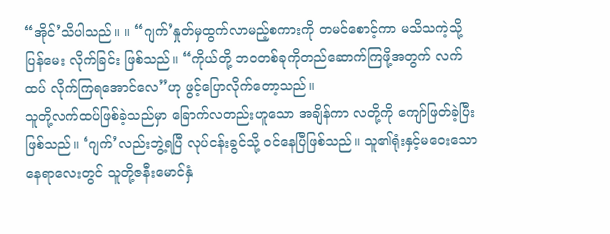“အိုင်’သိပါသည်။ ။ “ဂျက်’နှုတ်မှထွက်လာမည့်စကားကို တမင်စောင့်ကာ မသိသကဲ့သို့ ပြန်မေး လိုက်ခြင်း ဖြစ်သည်။ “ကိုယ်တို့ ဘဝတစ်ခုကိုတည်ဆောက်ကြဖို့အတွက် လက်ထပ် လိုက်ကြရအောင်လေ”ဟု ဖွင့်ပြောလိုက်တော့သည်။
သူတို့လက်ထပ်ဖြစ်ခဲ့သည်မှာ ခြောက်လတည်းဟူသော အချိန်ကာ လတို့ကို ကျော်ဖြတ်ခဲ့ပြီးဖြစ်သည်။ ‘ဂျက်’လည်းဘွဲ့ရပြီ လုပ်ငန်းခွင်သို့ ဝင်နေပြီဖြစ်သည်။ သူ၏ရုံးနှင့်မဝေးသောနေရာလေးတွင် သူတို့ဇနီးမောင်နှံ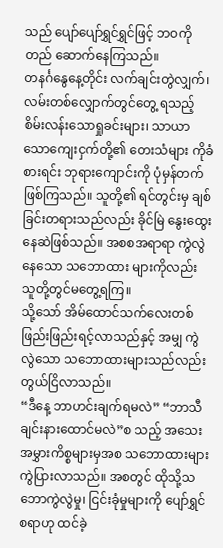သည် ပျော်ပျော်ရွှင်ရွှင်ဖြင့် ဘဝကိုတည် ဆောက်နေကြသည်။
တနင်္ဂနွေနေ့တိုင်း လက်ချင်းတွဲလျှက်၊ လမ်းတစ်လျှောက်တွင်တွေ့ ရသည့် စိမ်းလန်းသောရှုခင်းများ၊ သာယာသောကျေးငှက်တို့၏ တေးသံများ ကိုခံစားရင်း ဘုရားကျောင်းကို ပုံမှန်တက်ဖြစ်ကြသည်။ သူတို့၏ ရင်တွင်းမှ ချစ်ခြင်းတရားသည်လည်း ခိုင်မြဲ နွေးထွေးနေဆဲဖြစ်သည်။ အစစအရာရာ ကွဲလွဲနေသော သဘောထား များကိုလည်း သူတို့တွင်မတွေ့ရကြ။
သို့သော် အိမ်ထောင်သက်လေးတစ်ဖြည်းဖြည်းရင့်လာသည်နှင့် အမျှ ကွဲလွဲသော သဘောထားများသည်လည်း တွယ်ငြိလာသည်။
“ဒီနေ့ ဘာဟင်းချက်ရမလဲ” “ဘာသီချင်းနားထောင်မလဲ”စ သည့် အသေးအမွှားကိစ္စများမှအစ သဘောထားများ ကွဲပြားလာသည်။ အစတွင် ထိုသို့သဘောကွဲလွဲမှု၊ ငြင်းခုံမှုများကို ပျော်ရွှင်စရာဟု ထင်ခဲ့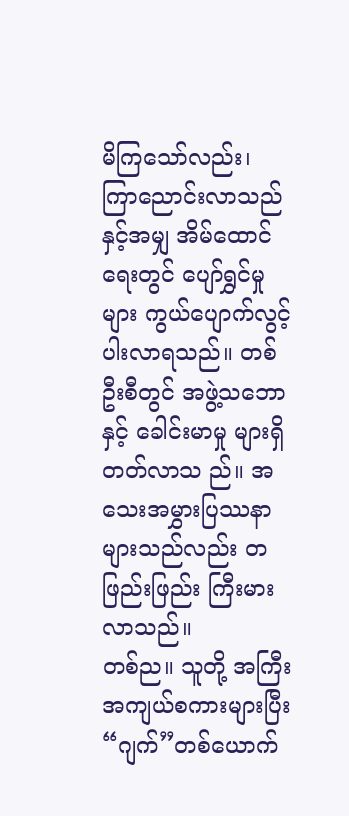မိကြသော်လည်း၊ ကြာညောင်းလာသည်နှင့်အမျှ အိမ်ထောင်ရေးတွင် ပျော်ရွှင်မှုများ ကွယ်ပျောက်လွင့်ပါးလာရသည်။ တစ်ဦးစီတွင် အဖွဲ့သဘောနှင့် ခေါင်းမာမှု များရှိတတ်လာသ ည်။ အသေးအမွှားပြဿနာများသည်လည်း တဖြည်းဖြည်း ကြီးမား လာသည်။
တစ်ည။ သူတို့ အကြီးအကျယ်စကားများပြီး “ဂျက်”တစ်ယောက်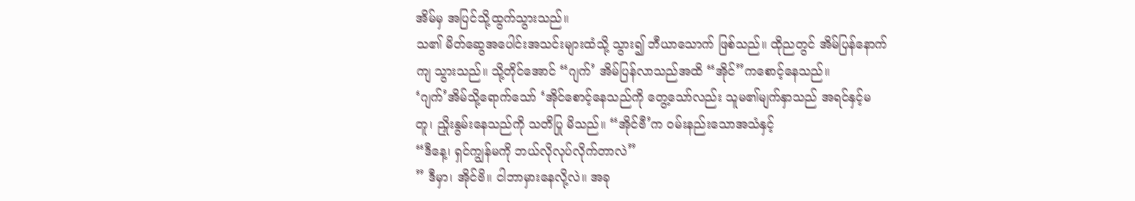အိမ်မှ အပြင်သို့ထွက်သွားသည်။
သ၏ မိတ်ဆွေအပေါင်းအသင်းများထံသို့ သွား၍ ဘီယာသောက် ဖြစ်သည်။ ထိုညတွင် အိမ်ပြန်နောက်ကျ သွားသည်။ သို့တိုင်အောင် “ဂျက်’ အိမ်ပြန်လာသည်အထိ “အိုင်”ကစောင့်နေသည်။
‘ဂျက်’အိမ်သို့ရောက်သော် ‘အိုင်စောင့်နေသည်ကို တွေ့သော်လည်း သူမ၏မျက်နှာသည် အရင်နှင့်မတူ၊ ညှိုးနွမ်းနေသည်ကို သတိပြု မိသည်။ “အိုင်ဗီ’က ဝမ်းနည်းသောအသံနှင့်
“ဒီနေ့၊ ရှင်ကျွန်မကို ဘယ်လိုလုပ်လိုက်တာလဲ”
” ဒီမှာ၊ အိုင်ဗိ။ ငါဘာမှားနေလို့လဲ။ အခု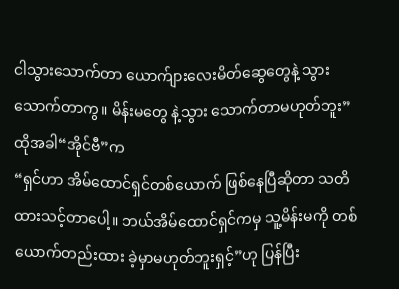ငါသွားသောက်တာ ယောက်ျားလေးမိတ်ဆွေတွေနဲ့ သွားသောက်တာကွ။ မိန်းမတွေ နဲ့သွား သောက်တာမဟုတ်ဘူး”
ထိုအခါ“အိုင်ဗီ”က
“ရှင်ဟာ အိမ်ထောင်ရှင်တစ်ယောက် ဖြစ်နေပြီဆိုတာ သတိထားသင့်တာပေါ့။ ဘယ်အိမ်ထောင်ရှင်ကမှ သူ့မိန်းမကို တစ်ယောက်တည်းထား ခဲ့မှာမဟုတ်ဘူးရှင့်”ဟု ပြန်ပြီး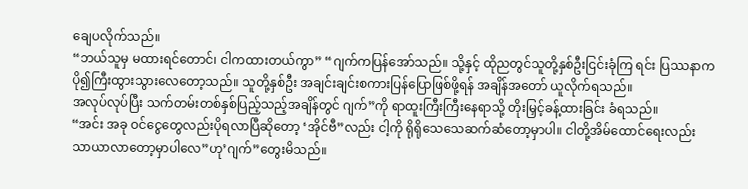ချေပလိုက်သည်။
“ဘယ်သူမှ မထားရင်တောင်၊ ငါကထားတယ်ကွာ” “ဂျက်ကပြန်အော်သည်။ သို့နှင့် ထိုညတွင်သူတို့နှစ်ဦးငြင်းခုံကြ ရင်း ပြဿနာကပို၍ကြီးထွားသွားလေတော့သည်။ သူတို့နှစ်ဦး အချင်းချင်းစကားပြန်ပြောဖြစ်ဖို့ရန် အချိန်အတော် ယူလိုက်ရသည်။
အလုပ်လုပ်ပြီး သက်တမ်းတစ်နှစ်ပြည့်သည့်အချိန်တွင် ဂျက်”ကို ရာထူးကြီးကြီးနေရာသို့ တိုးမြှင့်ခန့်ထားခြင်း ခံရသည်။
“အင်း အခု ဝင်ငွေတွေလည်းပိုရလာပြီဆိုတော့ ‘အိုင်ဗီ”လည်း ငါ့ကို ရိုရိုသေသေဆက်ဆံတော့မှာပါ။ ငါတို့အိမ်ထောင်ရေးလည်း သာယာလာတော့မှာပါလေ”ဟု’ဂျက်”တွေးမိသည်။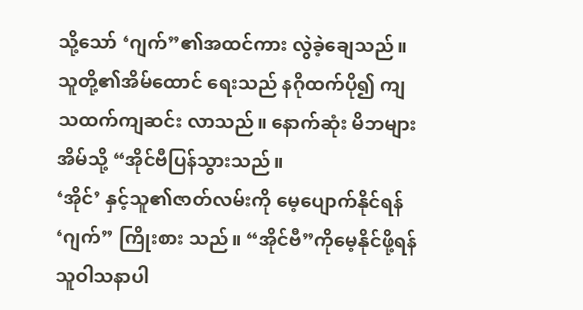သို့သော် ‘ဂျက်”၏အထင်ကား လွဲခဲ့ချေသည်။ သူတို့၏အိမ်ထောင် ရေးသည် နဂိုထက်ပို၍ ကျသထက်ကျဆင်း လာသည်။ နောက်ဆုံး မိဘများ အိမ်သို့ “အိုင်ဗီပြန်သွားသည်။
‘အိုင်’ နှင့်သူ၏ဇာတ်လမ်းကို မေ့ပျောက်နိုင်ရန် ‘ဂျက်” ကြိုးစား သည်။ “အိုင်ဗီ”ကိုမေ့နိုင်ဖို့ရန် သူဝါသနာပါ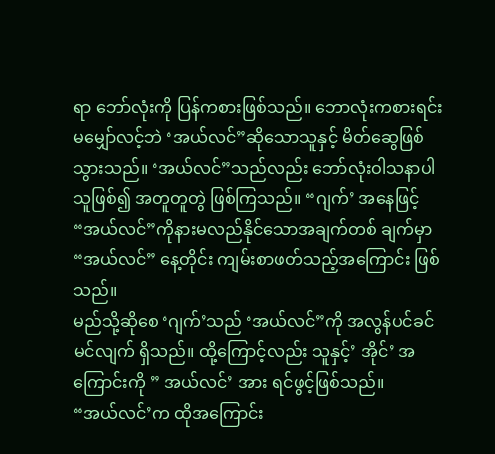ရာ ဘော်လုံးကို ပြန်ကစားဖြစ်သည်။ ဘောလုံးကစားရင်း မမျှော်လင့်ဘဲ ‘အယ်လင်”ဆိုသောသူနှင့် မိတ်ဆွေဖြစ် သွားသည်။ ‘အယ်လင်”သည်လည်း ဘော်လုံးဝါသနာပါသူဖြစ်၍ အတူတူတွဲ ဖြစ်ကြသည်။ “ဂျက်’ အနေဖြင့် “အယ်လင်”ကိုနားမလည်နိုင်သောအချက်တစ် ချက်မှာ “အယ်လင်” နေ့တိုင်း ကျမ်းစာဖတ်သည့်အကြောင်း ဖြစ်သည်။
မည်သို့ဆိုစေ ‘ဂျက်’သည် ‘အယ်လင်”ကို အလွန်ပင်ခင်မင်လျက် ရှိသည်။ ထို့ကြောင့်လည်း သူနှင့်’ အိုင်’ အကြောင်းကို ” အယ်လင်’ အား ရင်ဖွင့်ဖြစ်သည်။
“အယ်လင်’က ထိုအကြောင်း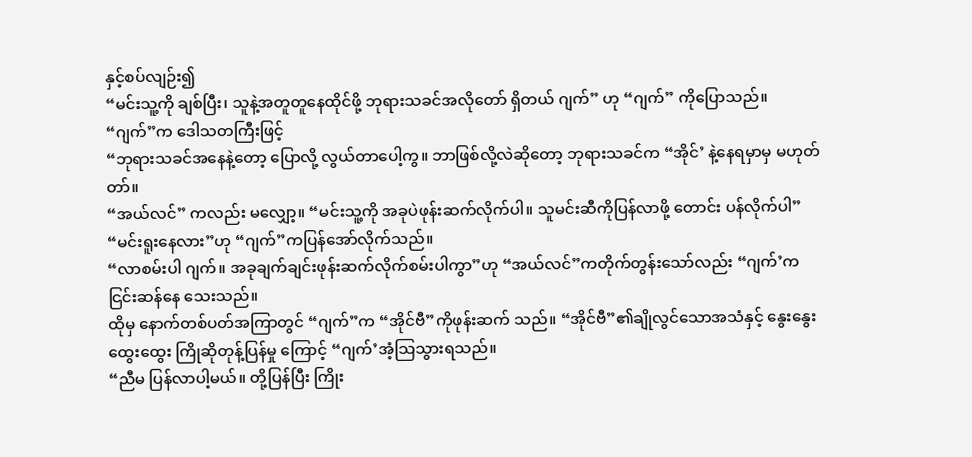နှင့်စပ်လျဉ်း၍
“မင်းသူ့ကို ချစ်ပြီး၊ သူနဲ့အတူတူနေထိုင်ဖို့ ဘုရားသခင်အလိုတော် ရှိတယ် ဂျက်” ဟု “ဂျက်” ကိုပြောသည်။
“ဂျက်”က ဒေါသတကြီးဖြင့်
“ဘုရားသခင်အနေနဲ့တော့ ပြောလို့ လွယ်တာပေါ့ကွ။ ဘာဖြစ်လို့လဲဆိုတော့ ဘုရားသခင်က “အိုင်’ နဲ့နေရမှာမှ မဟုတ်တာ်။
“အယ်လင်” ကလည်း မလျှော့။ “မင်းသူ့ကို အခုပဲဖုန်းဆက်လိုက်ပါ။ သူမင်းဆီကိုပြန်လာဖို့ တောင်း ပန်လိုက်ပါ”
“မင်းရူးနေလား”ဟု “ဂျက်”ကပြန်အော်လိုက်သည်။
“လာစမ်းပါ ဂျက်။ အခုချက်ချင်းဖုန်းဆက်လိုက်စမ်းပါကွာ”ဟု “အယ်လင်”ကတိုက်တွန်းသော်လည်း “ဂျက်’က ငြင်းဆန်နေ သေးသည်။
ထိုမှ နောက်တစ်ပတ်အကြာတွင် “ဂျက်”က “အိုင်ဗီ”ကိုဖုန်းဆက် သည်။ “အိုင်ဗီ”၏ချိုလွင်သောအသံနှင့် နွေးနွေးထွေးထွေး ကြိုဆိုတုန့်ပြန်မှု ကြောင့် “ဂျက်’အံ့သြသွားရသည်။
“ညီမ ပြန်လာပါ့မယ်။ တို့ပြန်ပြီး ကြိုး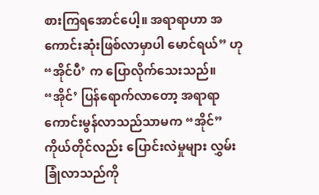စားကြရအောင်ပေါ့။ အရာရာဟာ အကောင်းဆုံးဖြစ်လာမှာပါ မောင်ရယ်” ဟု “အိုင်ပီ’ က ပြောလိုက်သေးသည်။
“အိုင်’ ပြန်ရောက်လာတော့ အရာရာကောင်းမွန်လာသည်သာမက “အိုင်” ကိုယ်တိုင်လည်း ပြောင်းလဲမှုများ လွှမ်းခြုံလာသည်ကို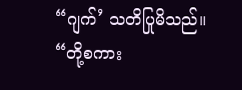“ဂျက်’ သတိပြုမိသည်။
“တို့စကား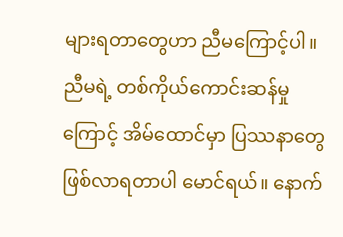များရတာတွေဟာ ညီမကြောင့်ပါ။ ညီမရဲ့ တစ်ကိုယ်ကောင်းဆန်မှုကြောင့် အိမ်ထောင်မှာ ပြဿနာတွေ ဖြစ်လာရတာပါ မောင်ရယ်။ နောက်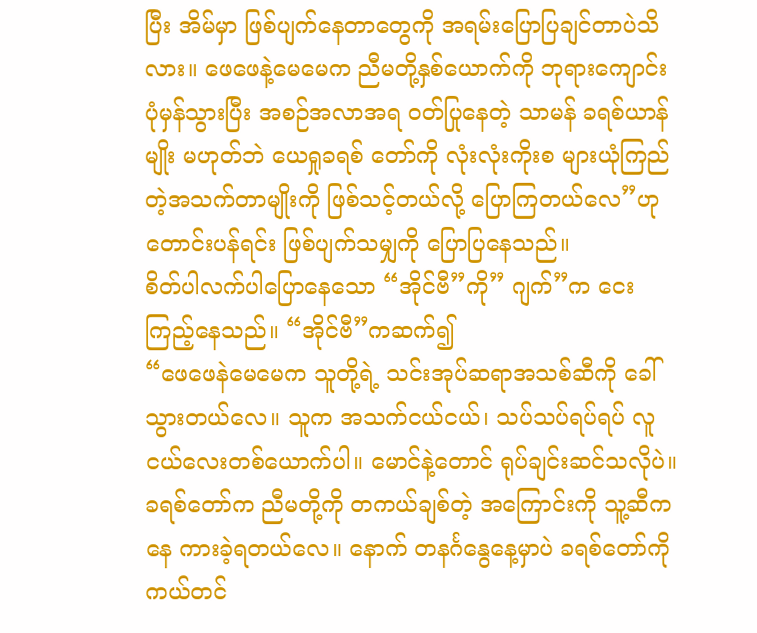ပြီး အိမ်မှာ ဖြစ်ပျက်နေတာတွေကို အရမ်းပြောပြချင်တာပဲသိလား။ ဖေဖေနဲ့မေမေက ညီမတို့နှစ်ယောက်ကို ဘုရားကျောင်းပုံမှန်သွားပြီး အစဉ်အလာအရ ဝတ်ပြုနေတဲ့ သာမန် ခရစ်ယာန်မျိုး မဟုတ်ဘဲ ယေရှုခရစ် တော်ကို လုံးလုံးကိုးစ များယုံကြည်တဲ့အသက်တာမျိုးကို ဖြစ်သင့်တယ်လို့ ပြောကြတယ်လေ”ဟု တောင်းပန်ရင်း ဖြစ်ပျက်သမျှကို ပြောပြနေသည်။
စိတ်ပါလက်ပါပြောနေသော “အိုင်ဗီ”ကို” ဂျက်”က ငေးကြည့်နေသည်။ “အိုင်ဗီ”ကဆက်၍
“ဖေဖေနဲမေမေက သူတို့ရဲ့ သင်းအုပ်ဆရာအသစ်ဆီကို ခေါ်သွားတယ်လေ။ သူက အသက်ငယ်ငယ်၊ သပ်သပ်ရပ်ရပ် လူငယ်လေးတစ်ယောက်ပါ။ မောင်နဲ့တောင် ရုပ်ချင်းဆင်သလိုပဲ။ ခရစ်တော်က ညီမတို့ကို တကယ်ချစ်တဲ့ အကြောင်းကို သူ့ဆီကနေ ကားခဲ့ရတယ်လေ။ နောက် တနင်္ဂနွေနေ့မှာပဲ ခရစ်တော်ကို ကယ်တင်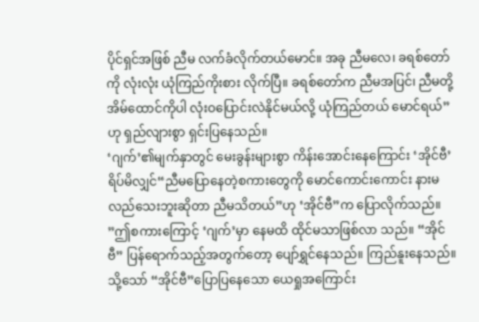ပိုင်ရှင်အဖြစ် ညီမ လက်ခံလိုက်တယ်မောင်။ အခု ညီမလေ၊ ခရစ်တော်ကို လုံးလုံး ယုံကြည်ကိုးစား လိုက်ပြီ။ ခရစ်တော်က ညီမအပြင်၊ ညီမတို့အိမ်ထောင်ကိုပါ လုံးဝပြောင်းလဲနိုင်မယ်လို့ ယုံကြည်တယ် မောင်ရယ်” ဟု ရှည်လျားစွာ ရှင်းပြနေသည်။
‘ဂျက်’၏မျက်နှာတွင် မေးခွန်းများစွာ ကိန်းအောင်းနေကြောင်း ‘အိုင်ဗီ’ ရိပ်မိလျှင်“ညီမပြောနေတဲ့စကားတွေကို မောင်ကောင်းကောင်း နားမလည်သေးဘူးဆိုတာ ညီမသိတယ်”ဟု ‘အိုင်ဗီ”က ပြောလိုက်သည်။
”ဤစကားကြောင့် ‘ဂျက်’မှာ နေမထိ ထိုင်မသာဖြစ်လာ သည်။ “အိုင်ဗီ” ပြန်ရောက်သည့်အတွက်တော့ ပျော်ရွှင်နေသည်။ ကြည်နူးနေသည်။ သို့သော် “အိုင်ဗီ”ပြောပြနေသော ယေရှုအကြောင်း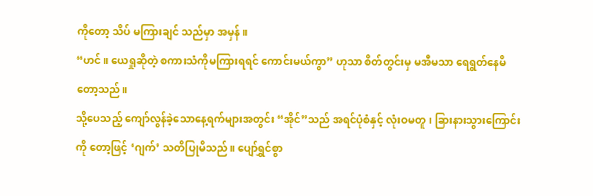ကိုတော့ သိပ် မကြားချင် သည်မှာ အမှန်။
“ဟင်။ ယေရှုဆိုတဲ့ စကားသံကိုမကြားရရင် ကောင်းမယ်ကွာ” ဟုသာ စိတ်တွင်းမှ မအီမသာ ရေရွတ်နေမိ တော့သည်။
သို့ပေသည့် ကျော်လွန်ခဲ့သောနေ့ရက်များအတွင်း “အိုင်”သည် အရင်ပုံစံနှင့် လုံးဝမတူ၊ ခြားနားသွားကြောင်းကို တော့ဖြင့် ‘ဂျက်’ သတိပြုမိသည်။ ပျော်ရွှင်စွာ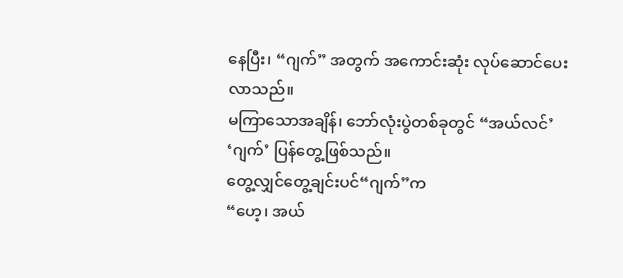နေပြီး၊ “ဂျက်” အတွက် အကောင်းဆုံး လုပ်ဆောင်ပေးလာသည်။
မကြာသောအချိန်၊ ဘော်လုံးပွဲတစ်ခုတွင် “အယ်လင်’ ‘ဂျက်’ ပြန်တွေ့ဖြစ်သည်။
တွေ့လျှင်တွေ့ချင်းပင်“ဂျက်”က
“ဟေ့၊ အယ်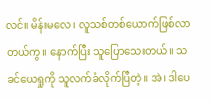လင်။ မိန်းမလေ၊ လူသစ်တစ်ယောက်ဖြစ်လာတယ်ကွ။ နောက်ပြီး သူပြောသေးတယ်။ သခင်ယေရှုကို သူလက်ခံလိုက်ပြီတဲ့။ အဲ၊ ဒါပေ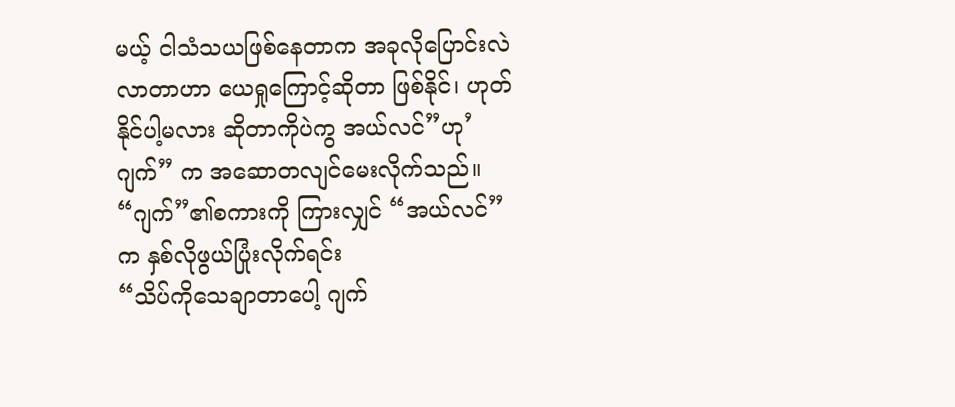မယ့် ငါသံသယဖြစ်နေတာက အခုလိုပြောင်းလဲလာတာဟာ ယေရှုကြောင့်ဆိုတာ ဖြစ်နိုင်၊ ဟုတ်နိုင်ပါ့မလား ဆိုတာကိုပဲကွ အယ်လင်”ဟု’ဂျက်” က အဆောတလျင်မေးလိုက်သည်။
“ဂျက်”၏စကားကို ကြားလျှင် “အယ်လင်”က နှစ်လိုဖွယ်ပြုံးလိုက်ရင်း
“သိပ်ကိုသေချာတာပေါ့ ဂျက်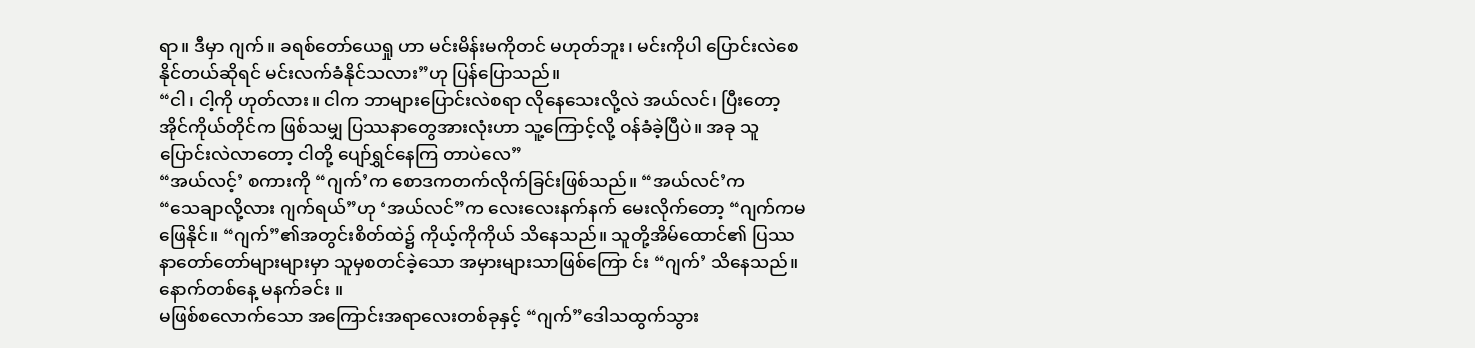ရာ။ ဒီမှာ ဂျက်။ ခရစ်တော်ယေရှု ဟာ မင်းမိန်းမကိုတင် မဟုတ်ဘူး၊ မင်းကိုပါ ပြောင်းလဲစေနိုင်တယ်ဆိုရင် မင်းလက်ခံနိုင်သလား”ဟု ပြန်ပြောသည်။
“ငါ၊ ငါ့ကို ဟုတ်လား။ ငါက ဘာများပြောင်းလဲစရာ လိုနေသေးလို့လဲ အယ်လင်၊ ပြီးတော့ အိုင်ကိုယ်တိုင်က ဖြစ်သမျှ ပြဿနာတွေအားလုံးဟာ သူ့ကြောင့်လို့ ဝန်ခံခဲ့ပြီပဲ။ အခု သူပြောင်းလဲလာတော့ ငါတို့ ပျော်ရွှင်နေကြ တာပဲလေ”
“အယ်လင့်’ စကားကို “ဂျက်’က စောဒကတက်လိုက်ခြင်းဖြစ်သည်။ “အယ်လင်’က
“သေချာလို့လား ဂျက်ရယ်”ဟု ‘အယ်လင်”က လေးလေးနက်နက် မေးလိုက်တော့ “ဂျက်ကမဖြေနိုင်။ “ဂျက်”၏အတွင်းစိတ်ထဲ၌ ကိုယ့်ကိုကိုယ် သိနေသည်။ သူတို့အိမ်ထောင်၏ ပြဿနာတော်တော်များများမှာ သူမှစတင်ခဲ့သော အမှားများသာဖြစ်ကြော င်း “ဂျက်’ သိနေသည်။
နောက်တစ်နေ့ မနက်ခင်း ။
မဖြစ်စလောက်သော အကြောင်းအရာလေးတစ်ခုနှင့် “ဂျက်”ဒေါသထွက်သွား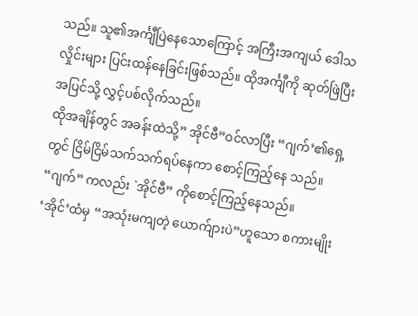သည်။ သူ၏အင်္ကျီပြဲနေသောကြောင့် အကြီးအကျယ် ဒေါသလှိုင်းများ ပြင်းထန်နေခြင်းဖြစ်သည်။ ထိုအင်္ကျီကို ဆုတ်ဖြဲပြီးအပြင်သို့ လွှင့်ပစ်လိုက်သည်။
ထိုအချိန်တွင် အခန်းထဲသို့” အိုင်ဗီ”ဝင်လာပြီး “ဂျက်’၏ရှေ့တွင် ငြိမ်ငြိမ်သက်သက်ရပ်နေကာ စောင့်ကြည့်နေ သည်။ “ဂျက်” ကလည်း `အိုင်ဗီ” ကိုစောင့်ကြည့်နေသည်။
‘အိုင်’ထံမှ “အသုံးမကျတဲ့ ယောက်ျားပဲ”ဟူသော စကားမျိုး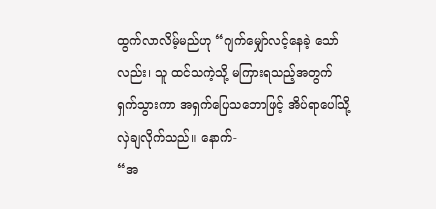ထွက်လာလိမ့်မည်ဟု “ဂျက်မျှော်လင့်နေခဲ့ သော်လည်း၊ သူ ထင်သကဲ့သို့ မကြားရသည့်အတွက် ရှက်သွားကာ အရှက်ပြေသဘောဖြင့် အိပ်ရာပေါ်သို့ လှဲချလိုက်သည်။ နောက်-
“အ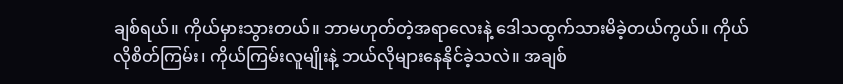ချစ်ရယ်။ ကိုယ်မှားသွားတယ်။ ဘာမဟုတ်တဲ့အရာလေးနဲ့ ဒေါသထွက်သားမိခဲ့တယ်ကွယ်။ ကိုယ်လိုစိတ်ကြမ်း၊ ကိုယ်ကြမ်းလူမျိုးနဲ့ ဘယ်လိုများနေနိုင်ခဲ့သလဲ။ အချစ်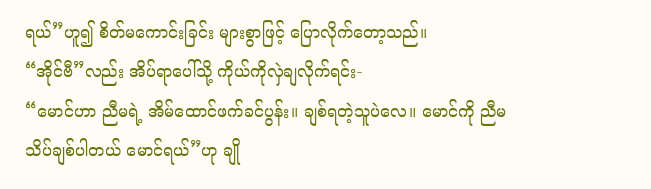ရယ်”ဟူ၍ စိတ်မကောင်းခြင်း များစွာဖြင့် ပြောလိုက်တော့သည်။
“အိုင်ဗီ”လည်း အိပ်ရာပေါ်သို့ ကိုယ်ကိုလှဲချလိုက်ရင်း-
“မောင်ဟာ ညီမရဲ့ အိမ်ထောင်ဖက်ခင်ပွန်း။ ချစ်ရတဲ့သူပဲလေ။ မောင်ကို ညီမသိပ်ချစ်ပါတယ် မောင်ရယ်”ဟု ချို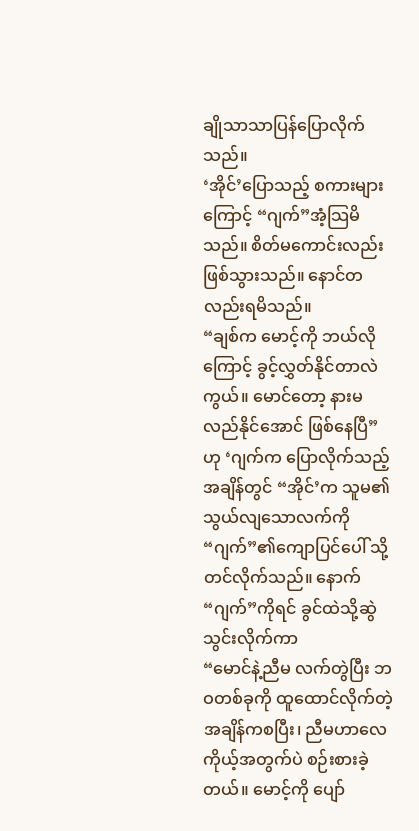ချိုသာသာပြန်ပြောလိုက် သည်။
‘အိုင်’ပြောသည့် စကားများကြောင့် “ဂျက်”အံ့သြမိသည်။ စိတ်မကောင်းလည်း ဖြစ်သွားသည်။ နောင်တလည်းရမိသည်။
“ချစ်က မောင့်ကို ဘယ်လိုကြောင့် ခွင့်လွှတ်နိုင်တာလဲကွယ်။ မောင်တော့ နားမလည်နိုင်အောင် ဖြစ်နေပြီ”ဟု ‘ဂျက်က ပြောလိုက်သည့် အချိန်တွင် “အိုင်’က သူမ၏သွယ်လျသောလက်ကို “ဂျက်”၏ကျောပြင်ပေါ် သို့တင်လိုက်သည်။ နောက် “ဂျက်”ကိုရင် ခွင်ထဲသို့ဆွဲသွင်းလိုက်ကာ
“မောင်နဲ့ညီမ လက်တွဲပြီး ဘဝတစ်ခုကို ထူထောင်လိုက်တဲ့ အချိန်ကစပြီး၊ ညီမဟာလေ ကိုယ့်အတွက်ပဲ စဉ်းစားခဲ့တယ်။ မောင့်ကို ပျော်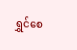ရွှင်စေ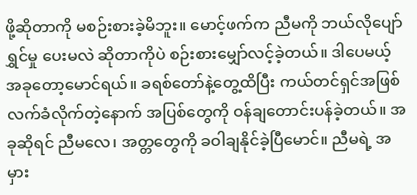ဖို့ဆိုတာကို မစဉ်းစားခဲ့မိဘူး။ မောင့်ဖက်က ညီမကို ဘယ်လိုပျော်ရွှင်မှု ပေးမလဲ ဆိုတာကိုပဲ စဉ်းစားမျှော်လင့်ခဲ့တယ်။ ဒါပေမယ့် အခုတော့မောင်ရယ်။ ခရစ်တော်နဲ့တွေ့ထိပြီး ကယ်တင်ရှင်အဖြစ် လက်ခံလိုက်တဲ့နောက် အပြစ်တွေကို ဝန်ချတောင်းပန်ခဲ့တယ်။ အခုဆိုရင် ညီမလေ၊ အတ္တတွေကို ခဝါချနိုင်ခဲ့ပြီမောင်။ ညီမရဲ့ အမှား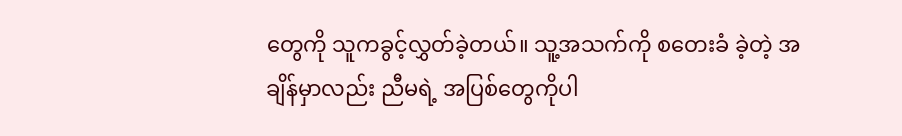တွေကို သူကခွင့်လွှတ်ခဲ့တယ်။ သူ့အသက်ကို စတေးခံ ခဲ့တဲ့ အချိန်မှာလည်း ညီမရဲ့ အပြစ်တွေကိုပါ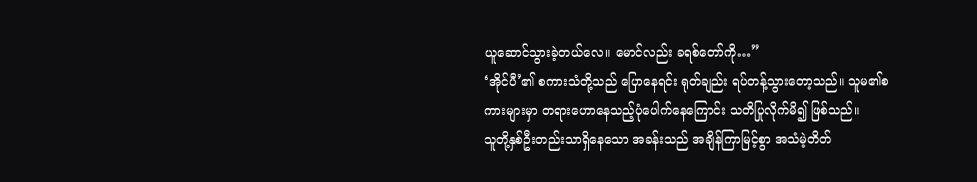ယူဆောင်သွားခဲ့တယ်လေ။ မောင်လည်း ခရစ်တော်ကို…”
‘အိုင်ပီ’၏ စကားသံတို့သည် ပြောနေရင်း ရုတ်ချည်း ရပ်တန့်သွားတော့သည်။ သူမ၏စကားများမှာ တရားဟောနေသည့်ပုံပေါက်နေကြောင်း သတိပြုလိုက်မိ၍ ဖြစ်သည်။
သူတို့နှစ်ဦးတည်းသာရှိနေသော အခန်းသည် အချိန်ကြာမြင့်စွာ အသံမဲ့တိတ်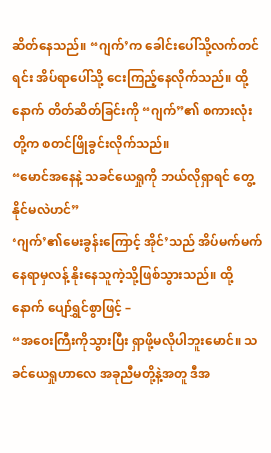ဆိတ်နေသည်။ “ဂျက်’က ခေါင်းပေါ်သို့လက်တင်ရင်း အိပ်ရာပေါ်သို့ ငေးကြည့်နေလိုက်သည်။ ထို့နောက် တိတ်ဆိတ်ခြင်းကို “ဂျက်”၏ စကားလုံးတို့က စတင်ဖြိုခွင်းလိုက်သည်။
“မောင်အနေနဲ့ သခင်ယေရှုကို ဘယ်လိုရှာရင် တွေ့နိုင်မလဲဟင်”
‘ဂျက်’၏မေးခွန်းကြောင့် အိုင်’သည် အိပ်မက်မက်နေရာမှလန့် နိုးနေသူကဲ့သို့ဖြစ်သွားသည်။ ထို့နောက် ပျော်ရွှင်စွာဖြင့် –
“အဝေးကြီးကိုသွားပြီး ရှာဖို့မလိုပါဘူးမောင်။ သခင်ယေရှုဟာလေ အခုညီမတို့နဲ့အတူ ဒီအ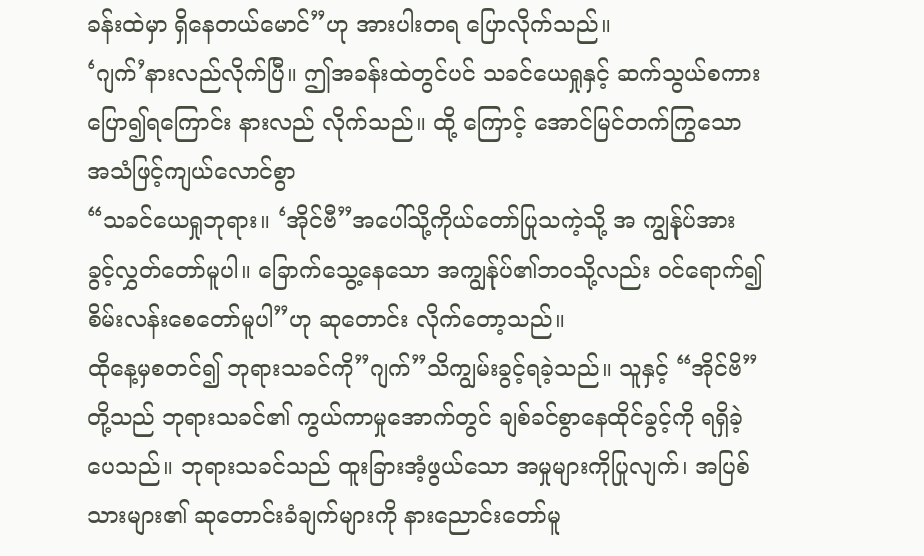ခန်းထဲမှာ ရှိနေတယ်မောင်”ဟု အားပါးတရ ပြောလိုက်သည်။
‘ဂျက်’နားလည်လိုက်ပြီ။ ဤအခန်းထဲတွင်ပင် သခင်ယေရှုနှင့် ဆက်သွယ်စကားပြော၍ရကြောင်း နားလည် လိုက်သည်။ ထို့ ကြောင့် အောင်မြင်တက်ကြွသော အသံဖြင့်ကျယ်လောင်စွာ
“သခင်ယေရှုဘုရား။ ‘အိုင်ဗီ”အပေါ်သို့ကိုယ်တော်ပြုသကဲ့သို့ အ ကျွန်ုပ်အား ခွင့်လွှတ်တော်မူပါ။ ခြောက်သွေ့နေသော အကျွန်ုပ်၏ဘဝသို့လည်း ဝင်ရောက်၍ စိမ်းလန်းစေတော်မူပါ”ဟု ဆုတောင်း လိုက်တော့သည်။
ထိုနေ့မှစတင်၍ ဘုရားသခင်ကို”ဂျက်”သိကျွမ်းခွင့်ရခဲ့သည်။ သူနှင့် “အိုင်ဗိ”တို့သည် ဘုရားသခင်၏ ကွယ်ကာမှုအောက်တွင် ချစ်ခင်စွာနေထိုင်ခွင့်ကို ရရှိခဲ့ပေသည်။ ဘုရားသခင်သည် ထူးခြားအံ့ဖွယ်သော အမှုများကိုပြုလျက်၊ အပြစ်သားများ၏ ဆုတောင်းခံချက်များကို နားညောင်းတော်မူ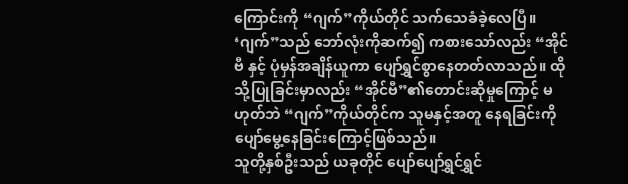ကြောင်းကို “ဂျက်”ကိုယ်တိုင် သက်သေခံခဲ့လေပြီ။
‘ဂျက်”သည် ဘော်လုံးကိုဆက်၍ ကစားသော်လည်း “အိုင်ဗီ နှင့် ပုံမှန်အချိန်ယူကာ ပျော်ရွှင်စွာနေတတ်လာသည်။ ထိုသို့ပြုခြင်းမှာလည်း “အိုင်ဗီ”၏တောင်းဆိုမှုကြောင့် မဟုတ်ဘဲ “ဂျက်”ကိုယ်တိုင်က သူမနှင့်အတူ နေရခြင်းကို ပျော်မွေ့နေခြင်းကြောင့်ဖြစ်သည်။
သူတို့နှစ်ဦးသည် ယခုတိုင် ပျော်ပျော်ရွှင်ရွှင်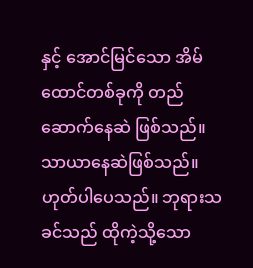နှင့် အောင်မြင်သော အိမ်ထောင်တစ်ခုကို တည်ဆောက်နေဆဲ ဖြစ်သည်။ သာယာနေဆဲဖြစ်သည်။
ဟုတ်ပါပေသည်။ ဘုရားသခင်သည် ထိုကဲ့သို့သော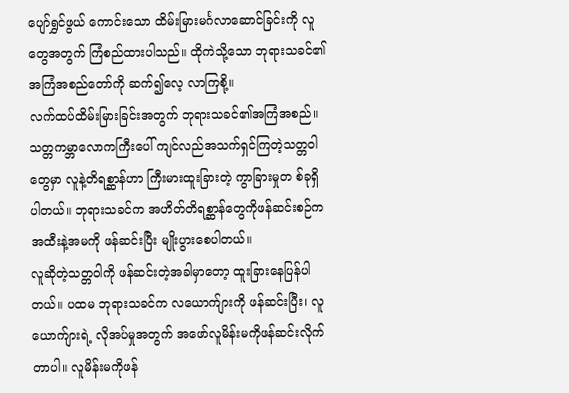ပျော်ရွှင်ဖွယ် ကောင်းသော ထိမ်းမြားမင်္ဂလာဆောင်ခြင်းကို လူတွေအတွက် ကြံစည်ထားပါသည်။ ထိုကဲသို့သော ဘုရားသခင်၏အကြံအစည်တော်ကို ဆက်၍လေ့ လာကြစို့။
လက်ထပ်ထိမ်းမြားခြင်းအတွက် ဘုရားသခင်၏အကြံအစည်။
သတ္တကမ္ဘာလောကကြီးပေါ် ကျင်လည်အသက်ရှင်ကြတဲ့သတ္တဝါ တွေမှာ လူနဲ့တိရစ္ဆာန်ဟာ ကြီးမားထူးခြားတဲ့ ကွာခြားမှုတ စ်ခုရှိပါတယ်။ ဘုရားသခင်က အဟိတ်တိရစ္ဆာန်တွေကိုဖန်ဆင်းစဉ်က အထီးနဲ့အမကို ဖန်ဆင်းပြီး မျိုးပွားစေပါတယ်။
လူဆိုတဲ့သတ္တဝါကို ဖန်ဆင်းတဲ့အခါမှာတော့ ထူးခြားနေပြန်ပါတယ်။ ပထမ ဘုရားသခင်က လယောက်ျားကို ဖန်ဆင်းပြီး၊ လူယောက်ျားရဲ့ လိုအပ်မှုအတွက် အဖော်လူမိန်းမကိုဖန်ဆင်းလိုက်တာပါ။ လူမိန်းမကိုဖန်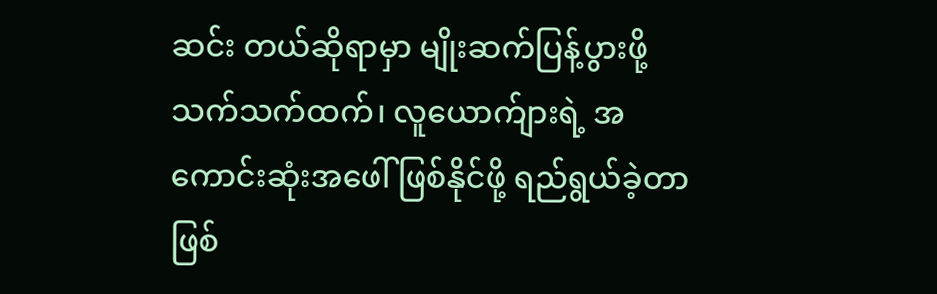ဆင်း တယ်ဆိုရာမှာ မျိုးဆက်ပြန့်ပွားဖို့ သက်သက်ထက်၊ လူယောက်ျားရဲ့ အကောင်းဆုံးအဖေါ် ဖြစ်နိုင်ဖို့ ရည်ရွယ်ခဲ့တာ ဖြစ်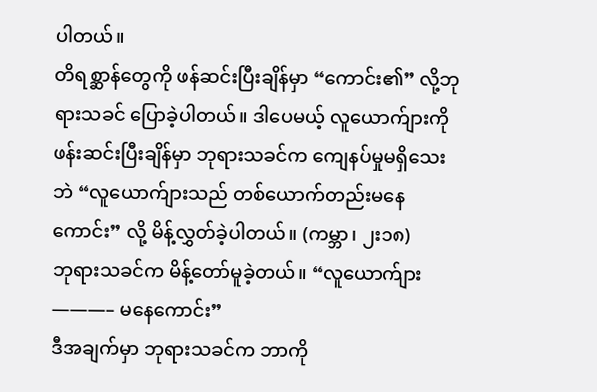ပါတယ်။
တိရစ္ဆာန်တွေကို ဖန်ဆင်းပြီးချိန်မှာ “ကောင်း၏” လို့ဘုရားသခင် ပြောခဲ့ပါတယ်။ ဒါပေမယ့် လူယောက်ျားကို ဖန်းဆင်းပြီးချိန်မှာ ဘုရားသခင်က ကျေနပ်မှုမရှိသေးဘဲ “လူယောက်ျားသည် တစ်ယောက်တည်းမနေကောင်း” လို့ မိန့်လွှတ်ခဲ့ပါတယ်။ (ကမ္ဘာ၊ ၂း၁၈)
ဘုရားသခင်က မိန့်တော်မူခဲ့တယ်။ “လူယောက်ျား———– မနေကောင်း”
ဒီအချက်မှာ ဘုရားသခင်က ဘာကို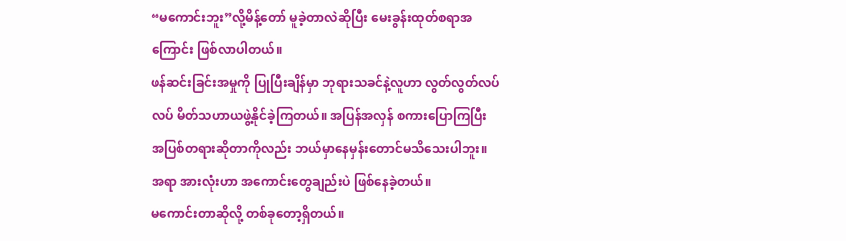“မကောင်းဘူး”လို့မိန့်တော် မူခဲ့တာလဲဆိုပြီး မေးခွန်းထုတ်စရာအကြောင်း ဖြစ်လာပါတယ်။
ဖန်ဆင်းခြင်းအမှုကို ပြုပြီးချိန်မှာ ဘုရားသခင်နဲ့လူဟာ လွတ်လွတ်လပ်လပ် မိတ်သဟာယဖွဲ့နိုင်ခဲ့ကြတယ်။ အပြန်အလှန် စကားပြောကြပြီး အပြစ်တရားဆိုတာကိုလည်း ဘယ်မှာနေမှန်းတောင်မသိသေးပါဘူး။ အရာ အားလုံးဟာ အကောင်းတွေချည်းပဲ ဖြစ်နေခဲ့တယ်။
မကောင်းတာဆိုလို့ တစ်ခုတော့ရှိတယ်။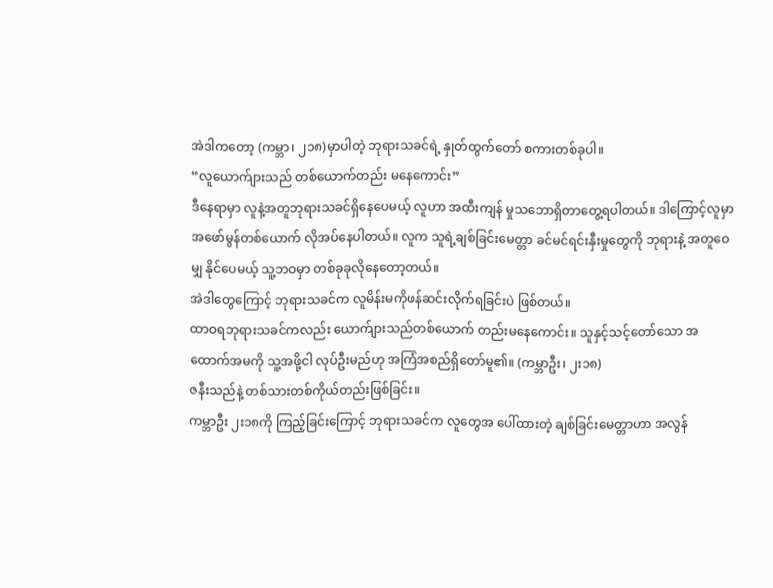အဲဒါကတော့ (ကမ္ဘာ၊ ၂၁၈)မှာပါတဲ့ ဘုရားသခင်ရဲ့ နှုတ်ထွက်တော် စကားတစ်ခုပါ။
“လူယောက်ျားသည် တစ်ယောက်တည်း မနေကောင်း”
ဒီနေရာမှာ လူနဲ့အတူဘုရားသခင်ရှိနေပေမယ့် လူဟာ အထီးကျန် မှုသဘောရှိတာတွေ့ရပါတယ်။ ဒါကြောင့်လူမှာ အဖော်မွန်တစ်ယောက် လိုအပ်နေပါတယ်။ လူက သူရဲ့ချစ်ခြင်းမေတ္တာ ခင်မင်ရင်းနှီးမှုတွေကို ဘုရားနဲ့ အတူဝေမျှ နိုင်ပေမယ့် သူ့ဘဝမှာ တစ်ခုခုလိုနေတော့တယ်။
အဲဒါတွေကြောင့် ဘုရားသခင်က လူမိန်းမကိုဖန်ဆင်းလိုက်ရခြင်းပဲ ဖြစ်တယ်။
ထာဝရဘုရားသခင်ကလည်း ယောက်ျားသည်တစ်ယောက် တည်းမနေကောင်း။ သူနှင့်သင့်တော်သော အထောက်အမကို သူ့အဖို့ငါ လုပ်ဦးမည်ဟု အကြံအစည်ရှိတော်မူ၏။ (ကမ္ဘာဦး၊ ၂း၁၈)
ဇနီးသည်နဲ့ တစ်သားတစ်ကိုယ်တည်းဖြစ်ခြင်း။
ကမ္ဘာဦး ၂း၁၈ကို ကြည့်ခြင်းကြောင့် ဘုရားသခင်က လူတွေအ ပေါ်ထားတဲ့ ချစ်ခြင်းမေတ္တာဟာ အလွန်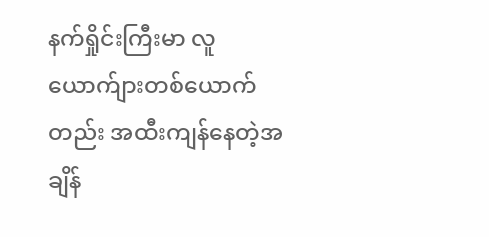နက်ရှိုင်းကြီးမာ လူယောက်ျားတစ်ယောက်တည်း အထီးကျန်နေတဲ့အချိန်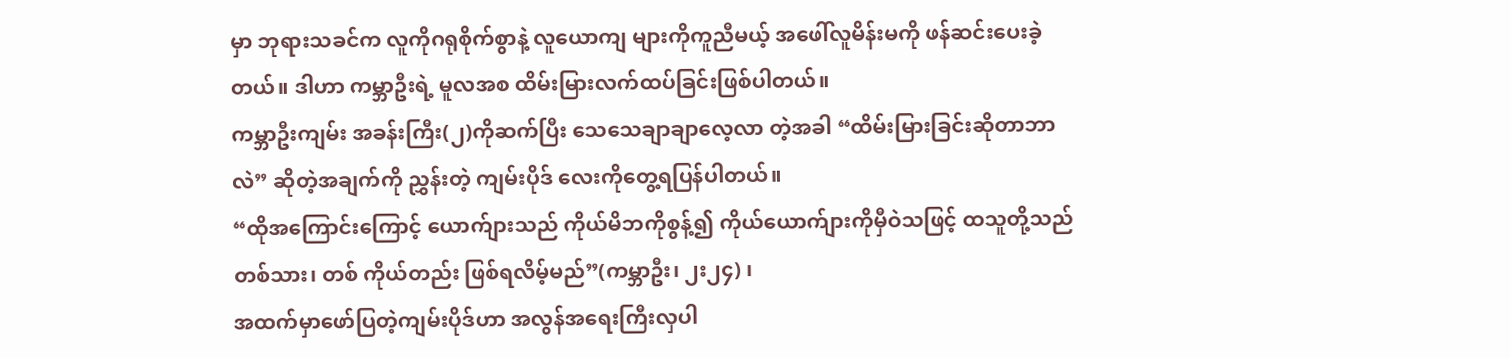မှာ ဘုရားသခင်က လူကိုဂရုစိုက်စွာနဲ့ လူယောကျ များကိုကူညီမယ့် အဖေါ်လူမိန်းမကို ဖန်ဆင်းပေးခဲ့ တယ်။ ဒါဟာ ကမ္ဘာဦးရဲ့ မူလအစ ထိမ်းမြားလက်ထပ်ခြင်းဖြစ်ပါတယ်။
ကမ္ဘာဦးကျမ်း အခန်းကြီး(၂)ကိုဆက်ပြီး သေသေချာချာလေ့လာ တဲ့အခါ “ထိမ်းမြားခြင်းဆိုတာဘာလဲ” ဆိုတဲ့အချက်ကို ညွှန်းတဲ့ ကျမ်းပိုဒ် လေးကိုတွေ့ရပြန်ပါတယ်။
“ထိုအကြောင်းကြောင့် ယောက်ျားသည် ကိုယ်မိဘကိုစွန့်၍ ကိုယ်ယောက်ျားကိုမှီဝဲသဖြင့် ထသူတို့သည် တစ်သား၊ တစ် ကိုယ်တည်း ဖြစ်ရလိမ့်မည်”(ကမ္ဘာဦး၊ ၂း၂၄) ၊
အထက်မှာဖော်ပြတဲ့ကျမ်းပိုဒ်ဟာ အလွန်အရေးကြီးလှပါ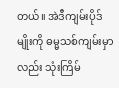တယ်။ အဲဒီကျမ်းပိုဒ်မျိုးကို ဓမ္မသစ်ကျမ်းမှာလည်း သုံးကြိမ်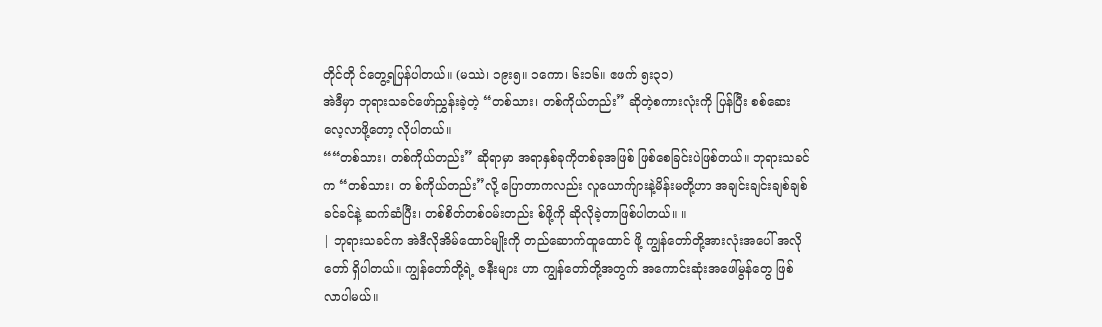တိုင်တို င်တွေ့ရပြန်ပါတယ်။ (မဿဲ၊ ၁၉း၅။ ၁ကော၊ ၆း၁၆။ ဧဖက် ၅း၃၁)
အဲဒီမှာ ဘုရားသခင်ဖော်ညွှန်းခဲ့တဲ့ “တစ်သား၊ တစ်ကိုယ်တည်း” ဆိုတဲ့စကားလုံးကို ပြန်ပြီး စစ်ဆေးလေ့လာဖို့တော့ လိုပါတယ်။
““တစ်သား၊ တစ်ကိုယ်တည်း” ဆိုရာမှာ အရာနှစ်ခုကိုတစ်ခုအဖြစ် ဖြစ်စေခြင်းပဲဖြစ်တယ်။ ဘုရားသခင်က “တစ်သား၊ တ စ်ကိုယ်တည်း”လို့ ပြောတာကလည်း လူယောက်ျားနဲ့မိန်းမတို့ဟာ အချင်းချင်းချစ်ချစ်ခင်ခင်နဲ့ ဆက်ဆံပြီး၊ တစ်စိတ်တစ်ဝမ်းတည်း စ်ဖို့ကို ဆိုလိုခဲ့တာဖြစ်ပါတယ်။ ။
| ဘုရားသခင်က အဲဒီလိုအိမ်ထောင်မျိုးကို တည်ဆောက်ထူထောင် ဖို့ ကျွန်တော်တို့အားလုံးအပေါ် အလိုတော် ရှိပါတယ်။ ကျွန်တော်တို့ရဲ့ ဇနီးများ ဟာ ကျွန်တော်တို့အတွက် အကောင်းဆုံးအဖေါ်မွန်တွေ ဖြစ်လာပါမယ်။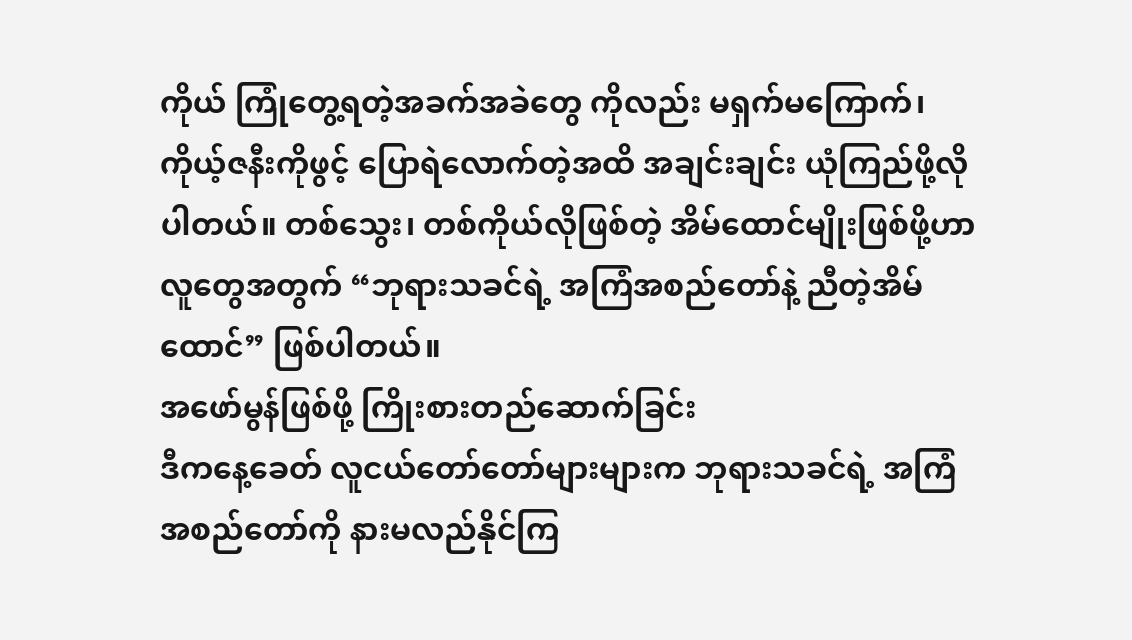ကိုယ် ကြုံတွေ့ရတဲ့အခက်အခဲတွေ ကိုလည်း မရှက်မကြောက်၊ ကိုယ့်ဇနီးကိုဖွင့် ပြောရဲလောက်တဲ့အထိ အချင်းချင်း ယုံကြည်ဖို့လိုပါတယ်။ တစ်သွေး၊ တစ်ကိုယ်လိုဖြစ်တဲ့ အိမ်ထောင်မျိုးဖြစ်ဖို့ဟာ လူတွေအတွက် “ဘုရားသခင်ရဲ့ အကြံအစည်တော်နဲ့ ညီတဲ့အိမ်ထောင်” ဖြစ်ပါတယ်။
အဖော်မွန်ဖြစ်ဖို့ ကြိုးစားတည်ဆောက်ခြင်း
ဒီကနေ့ခေတ် လူငယ်တော်တော်များများက ဘုရားသခင်ရဲ့ အကြံ အစည်တော်ကို နားမလည်နိုင်ကြ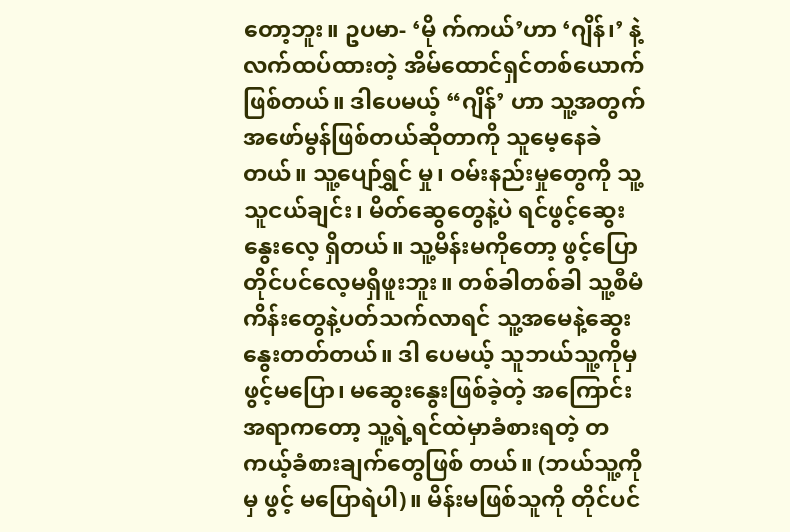တော့ဘူး။ ဥပမာ- ‘မို က်ကယ်’ဟာ ‘ဂျိန်၊’ နဲ့လက်ထပ်ထားတဲ့ အိမ်ထောင်ရှင်တစ်ယောက်ဖြစ်တယ်။ ဒါပေမယ့် “ဂျိန်’ ဟာ သူ့အတွက် အဖော်မွန်ဖြစ်တယ်ဆိုတာကို သူမေ့နေခဲတယ်။ သူ့ပျော်ရွှင် မှု၊ ဝမ်းနည်းမှုတွေကို သူ့သူငယ်ချင်း၊ မိတ်ဆွေတွေနဲ့ပဲ ရင်ဖွင့်ဆွေးနွေးလေ့ ရှိတယ်။ သူ့မိန်းမကိုတော့ ဖွင့်ပြောတိုင်ပင်လေ့မရှိဖူးဘူး။ တစ်ခါတစ်ခါ သူ့စီမံကိန်းတွေနဲ့ပတ်သက်လာရင် သူ့အမေနဲ့ဆွေးနွေးတတ်တယ်။ ဒါ ပေမယ့် သူဘယ်သူ့ကိုမှ ဖွင့်မပြော၊ မဆွေးနွေးဖြစ်ခဲ့တဲ့ အကြောင်းအရာကတော့ သူ့ရဲ့ရင်ထဲမှာခံစားရတဲ့ တကယ့်ခံစားချက်တွေဖြစ် တယ်။ (ဘယ်သူ့ကိုမှ ဖွင့် မပြောရဲပါ)။ မိန်းမဖြစ်သူကို တိုင်ပင်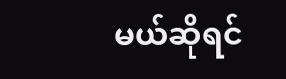မယ်ဆိုရင်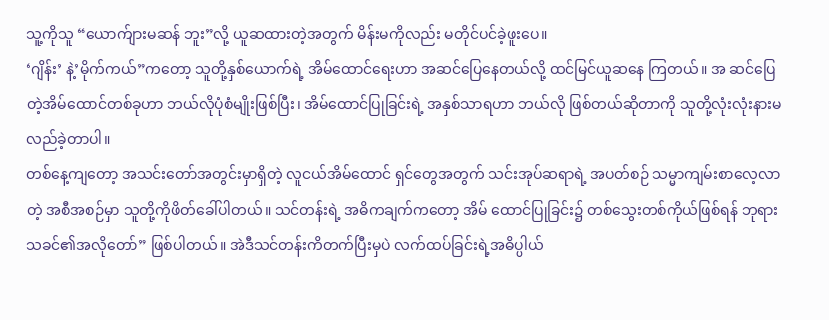သူ့ကိုသူ “ယောက်ျားမဆန် ဘူး”လို့ ယူဆထားတဲ့အတွက် မိန်းမကိုလည်း မတိုင်ပင်ခဲ့ဖူးပေ။
‘ဂျိန်း’ နဲ့’မိုက်ကယ်”ကတော့ သူတို့နှစ်ယောက်ရဲ့ အိမ်ထောင်ရေးဟာ အဆင်ပြေနေတယ်လို့ ထင်မြင်ယူဆနေ ကြတယ်။ အ ဆင်ပြေတဲ့အိမ်ထောင်တစ်ခုဟာ ဘယ်လိုပုံစံမျိုးဖြစ်ပြီး၊ အိမ်ထောင်ပြုခြင်းရဲ့ အနှစ်သာရဟာ ဘယ်လို ဖြစ်တယ်ဆိုတာကို သူတို့လုံးလုံးနားမလည်ခဲ့တာပါ။
တစ်နေ့ကျတော့ အသင်းတော်အတွင်းမှာရှိတဲ့ လူငယ်အိမ်ထောင် ရှင်တွေအတွက် သင်းအုပ်ဆရာရဲ့ အပတ်စဉ် သမ္မာကျမ်းစာလေ့လာတဲ့ အစီအစဉ်မှာ သူတို့ကိုဖိတ်ခေါ်ပါတယ်။ သင်တန်းရဲ့ အဓိကချက်ကတော့ အိမ် ထောင်ပြုခြင်း၌ တစ်သွေးတစ်ကိုယ်ဖြစ်ရန် ဘုရားသခင်၏အလိုတော်” ဖြစ်ပါတယ်။ အဲဒီသင်တန်းကိတက်ပြီးမှပဲ လက်ထပ်ခြင်းရဲ့အဓိပ္ပါယ်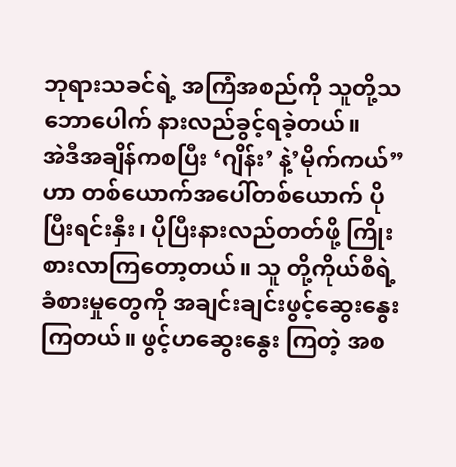ဘုရားသခင်ရဲ့ အကြံအစည်ကို သူတို့သဘောပေါက် နားလည်ခွင့်ရခဲ့တယ်။
အဲဒီအချိန်ကစပြီး ‘ဂျိန်း’ နဲ့’မိုက်ကယ်”ဟာ တစ်ယောက်အပေါ်တစ်ယောက် ပိုပြီးရင်းနှီး၊ ပိုပြီးနားလည်တတ်ဖို့ ကြိုးစားလာကြတော့တယ်။ သူ တို့ကိုယ်စီရဲ့ခံစားမှုတွေကို အချင်းချင်းဖွင့်ဆွေးနွေးကြတယ်။ ဖွင့်ဟဆွေးနွေး ကြတဲ့ အစ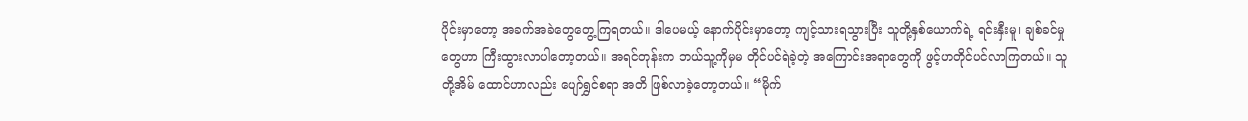ပိုင်းမှာတော့ အခက်အခဲတွေတွေ့ကြရတယ်။ ဒါပေမယ့် နောက်ပိုင်းမှာတော့ ကျင့်သားရသွားပြီး သူတို့နှစ်ယောက်ရဲ့ ရင်းနှီးမူ၊ ချစ်ခင်မှုတွေဟာ ကြီးထွားလာပါတော့တယ်။ အရင်တုန်းက ဘယ်သူ့ကိုမှမ တိုင်ပင်ရဲခဲ့တဲ့ အကြောင်းအရာတွေကို ဖွင့်ဟတိုင်ပင်လာကြတယ်။ သူတို့အိမ် ထောင်ဟာလည်း ပျော်ရွှင်စရာ အတိ ဖြစ်လာခဲ့တော့တယ်။ “မိုက်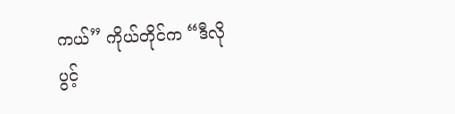ကယ်” ကိုယ်တိုင်က “ဒီလို ပွင့်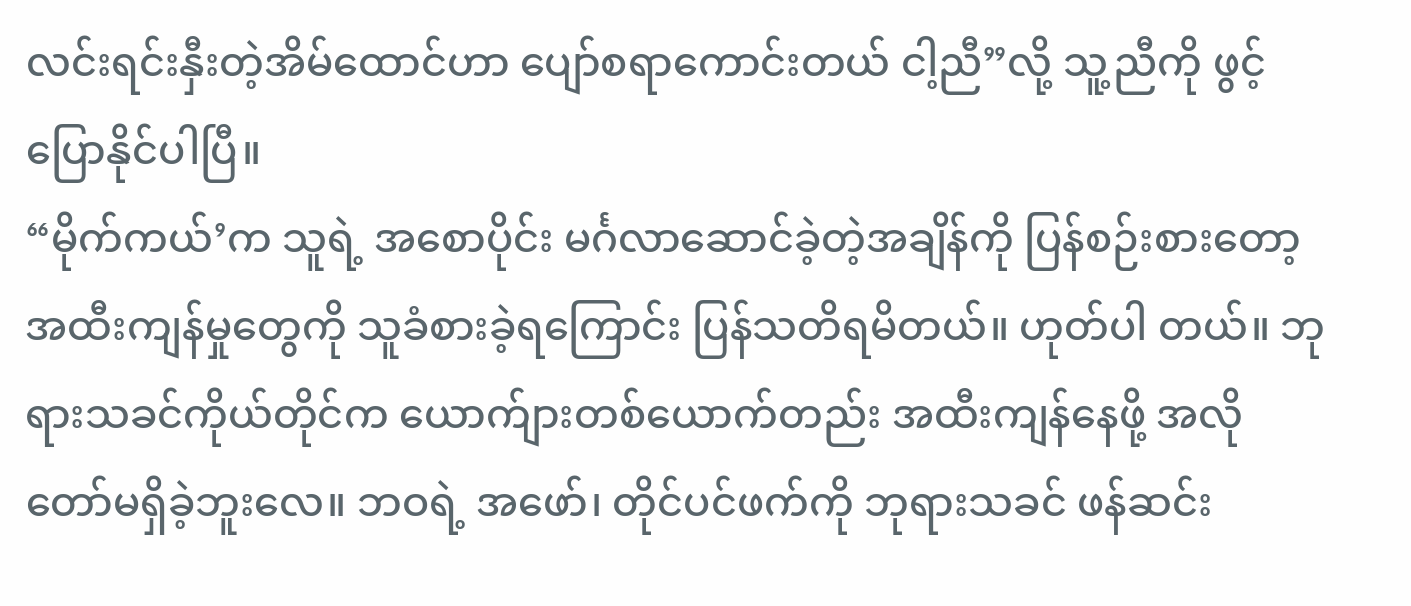လင်းရင်းနှီးတဲ့အိမ်ထောင်ဟာ ပျော်စရာကောင်းတယ် ငါ့ညီ”လို့ သူ့ညီကို ဖွင့်ပြောနိုင်ပါပြီ။
“မိုက်ကယ်’က သူရဲ့ အစောပိုင်း မင်္ဂလာဆောင်ခဲ့တဲ့အချိန်ကို ပြန်စဉ်းစားတော့ အထီးကျန်မှုတွေကို သူခံစားခဲ့ရကြောင်း ပြန်သတိရမိတယ်။ ဟုတ်ပါ တယ်။ ဘုရားသခင်ကိုယ်တိုင်က ယောက်ျားတစ်ယောက်တည်း အထီးကျန်နေဖို့ အလိုတော်မရှိခဲ့ဘူးလေ။ ဘဝရဲ့ အဖော်၊ တိုင်ပင်ဖက်ကို ဘုရားသခင် ဖန်ဆင်း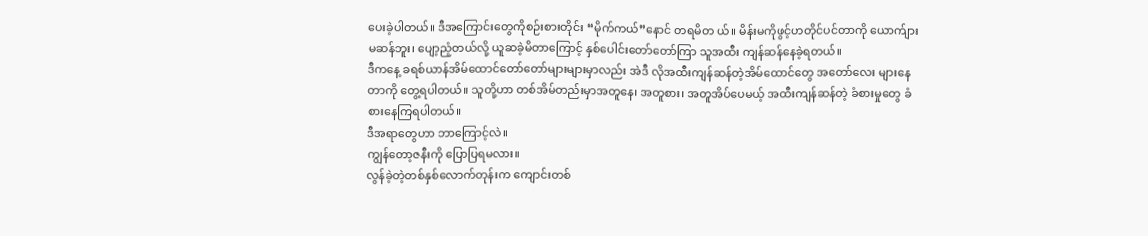ပေးခဲ့ပါတယ်။ ဒီအကြောင်းတွေကိုစဉ်းစားတိုင်း “မိုက်ကယ်”နောင် တရမိတ ယ်။ မိန်းမကိုဖွင့်ဟတိုင်ပင်တာကို ယောက်ျား မဆန်ဘူး၊ ပျော့ညံ့တယ်လို့ ယူဆခဲ့မိတာကြောင့် နှစ်ပေါင်းတော်တော်ကြာ သူအထီး ကျန်ဆန်နေခဲ့ရတယ်။
ဒီကနေ့ ခရစ်ယာန်အိမ်ထောင်တော်တော်များများမှာလည်း အဲဒီ လိုအထီးကျန်ဆန်တဲ့အိမ်ထောင်တွေ အတော်လေး များနေတာကို တွေ့ရပါတယ်။ သူတို့ဟာ တစ်အိမ်တည်းမှာအတူနေ၊ အတူစား၊ အတူအိပ်ပေမယ့် အထီးကျန်ဆန်တဲ့ ခံစားမှုတွေ ခံစားနေကြရပါတယ်။
ဒီအရာတွေဟာ ဘာကြောင့်လဲ။
ကျွန်တော့ဇနီးကို ပြောပြရမလား။
လွန်ခဲ့တဲ့တစ်နှစ်လောက်တုန်းက ကျောင်းတစ်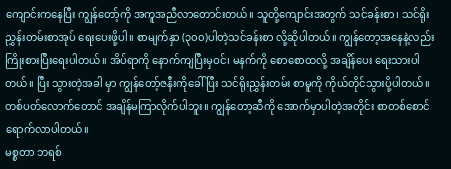ကျောင်းကနေပြီး ကျွန်တော့်ကို အကူအညီလာတောင်းတယ်။ သူတို့ကျောင်းအတွက် သင်ခန်းစာ၊ သင်ရိုးညွှန်းတမ်းစာအုပ် ရေးပေးဖို့ပါ။ စာမျက်နှာ (၃၀၀)ပါတဲ့သင်ခန်းစာ လို့ဆိုပါတယ်။ ကျွန်တော့အနေနဲ့လည်း ကြိုးစားပြီးရေးပါတယ်။ အိပ်ရာကို နောက်ကျပြီးမှဝင်၊ မနက်ကို စောစောထလို့ အချိန်ပေး ရေးသားပါတယ်။ ပြီး သွားတဲ့အခါ မှာ ကျွန်တော့်ဇနီးကိုခေါ်ပြီး သင်ရိုးညွှန်းတမ်း စာမူကို ကိုယ်တိုင်သွားပို့ပါတယ်။
တစ်ပတ်လောက်တောင် အချိန်မကြာလိုက်ပါဘူး။ ကျွန်တော့ဆီကို အောက်မှာပါတဲ့အတိုင်း စာတစ်စောင်ရောက်လာပါတယ်။
မစ္စတာ ဘရစ်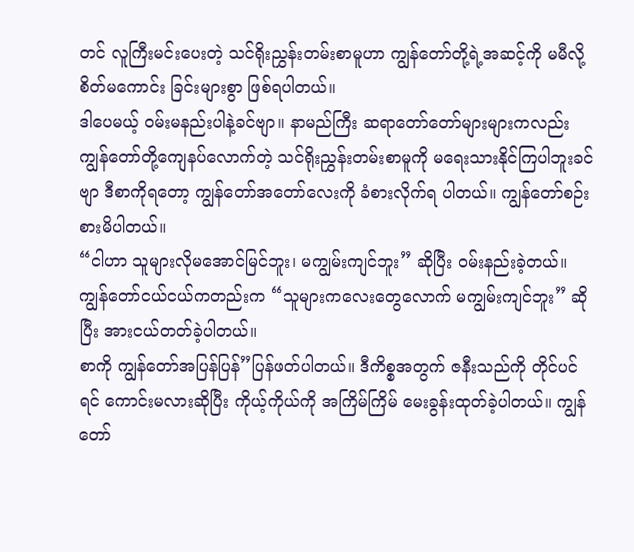တင် လူကြီးမင်းပေးတဲ့ သင်ရိုးညွှန်းတမ်းစာမူဟာ ကျွန်တော်တို့ရဲ့အဆင့်ကို မမီလို့ စိတ်မကောင်း ခြင်းများစွာ ဖြစ်ရပါတယ်။
ဒါပေမယ့် ဝမ်းမနည်းပါနဲ့ခင်ဗျာ။ နာမည်ကြီး ဆရာတော်တော်များများကလည်း ကျွန်တော်တို့ကျေနပ်လောက်တဲ့ သင်ရိုးညွှန်းတမ်းစာမူကို မရေးသားနိုင်ကြပါဘူးခင်ဗျာ ဒီစာကိုရတော့ ကျွန်တော်အတော်လေးကို ခံစားလိုက်ရ ပါတယ်။ ကျွန်တော်စဉ်းစားမိပါတယ်။
“ငါဟာ သူများလိုမအောင်မြင်ဘူး၊ မကျွမ်းကျင်ဘူး” ဆိုပြီး ဝမ်းနည်းခဲ့တယ်။ ကျွန်တော်ငယ်ငယ်ကတည်းက “သူများကလေးတွေလောက် မကျွမ်းကျင်ဘူး” ဆိုပြီး အားငယ်တတ်ခဲ့ပါတယ်။
စာကို ကျွန်တော်အပြန်ပြန်”ပြန်ဖတ်ပါတယ်။ ဒီကိစ္စအတွက် ဇနီးသည်ကို တိုင်ပင်ရင် ကောင်းမလားဆိုပြီး ကိုယ့်ကိုယ်ကို အကြိမ်ကြိမ် မေးခွန်းထုတ်ခဲ့ပါတယ်။ ကျွန်တော်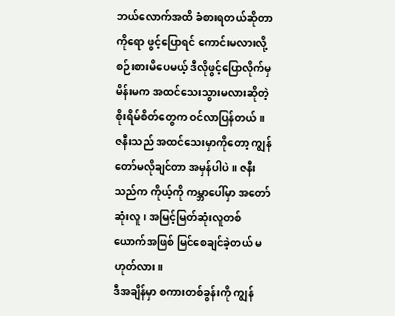ဘယ်လောက်အထိ ခံစားရတယ်ဆိုတာကိုရော ဖွင့်ပြောရင် ကောင်းမလားလို့ စဉ်းစားမိပေမယ့် ဒီလိုဖွင့်ပြောလိုက်မှ မိန်းမက အထင်သေးသွားမလားဆိုတဲ့ စိုးရိမ်စိတ်တွေက ဝင်လာပြန်တယ်။ ဇနီးသည် အထင်သေးမှာကိုတော့ ကျွန်တော်မလိုချင်တာ အမှန်ပါပဲ။ ဇနီး သည်က ကိုယ့်ကို ကမ္ဘာပေါ်မှာ အတော်ဆုံးလူ၊ အမြင့်မြတ်ဆုံးလူတစ်ယောက်အဖြစ် မြင်စေချင်ခဲ့တယ် မဟုတ်လား။
ဒီအချိန်မှာ စကားတစ်ခွန်းကို ကျွန်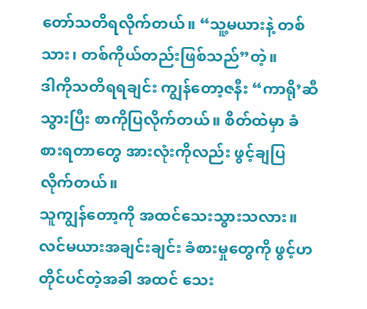တော်သတိရလိုက်တယ်။ “သူ့မယားနဲ့ တစ်သား၊ တစ်ကိုယ်တည်းဖြစ်သည်”တဲ့။
ဒါကိုသတိရရချင်း ကျွန်တော့ဇနီး “ကာရို’ဆီသွားပြီး စာကိုပြလိုက်တယ်။ စိတ်ထဲမှာ ခံစားရတာတွေ အားလုံးကိုလည်း ဖွင့်ချပြလိုက်တယ်။
သူကျွန်တော့ကို အထင်သေးသွားသလား။ လင်မယားအချင်းချင်း ခံစားမှုတွေကို ဖွင့်ဟတိုင်ပင်တဲ့အခါ အထင် သေး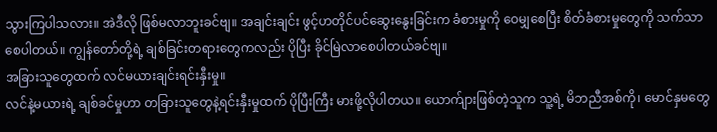သွားကြပါသလား။ အဲဒီလို ဖြစ်မလာဘူးခင်ဗျ။ အချင်းချင်း ဖွင့်ဟတိုင်ပင်ဆွေးနွေးခြင်းက ခံစားမှုကို ဝေမျှစေပြီး စိတ်ခံစားမှုတွေကို သက်သာစေပါတယ်။ ကျွန်တော်တို့ရဲ့ ချစ်ခြင်းတရားတွေကလည်း ပိုပြီး ခိုင်မြဲလာစေပါတယ်ခင်ဗျ။
အခြားသူတွေထက် လင်မယားချင်းရင်းနှီးမှု။
လင်နဲ့မယားရဲ့ ချစ်ခင်မှုဟာ တခြားသူတွေနဲ့ရင်းနှီးမှုထက် ပိုပြီးကြီး မားဖို့လိုပါတယ။ ယောက်ျားဖြစ်တဲ့သူက သူ့ရဲ့ မိဘညီအစ်ကို၊ မောင်နှမတွေ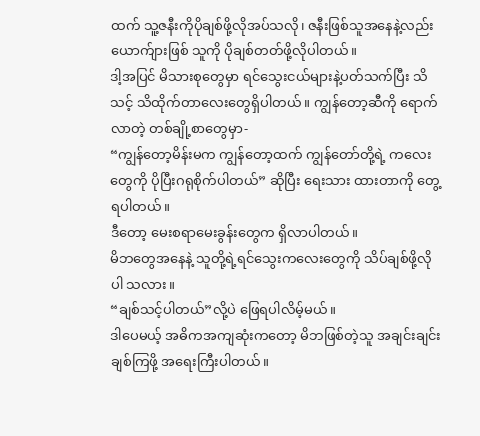ထက် သူ့ဇနီးကိုပိုချစ်ဖို့လိုအပ်သလို၊ ဇနီးဖြစ်သူအနေနဲ့လည်း ယောက်ျားဖြစ် သူကို ပိုချစ်တတ်ဖို့လိုပါတယ်။
ဒါ့အပြင် မိသားစုတွေမှာ ရင်သွေးငယ်များနဲ့ပတ်သက်ပြီး သိသင့် သိထိုက်တာလေးတွေရှိပါတယ်။ ကျွန်တော့ဆီကို ရောက်လာတဲ့ တစ်ချို့စာတွေမှာ-
“ကျွန်တော့မိန်းမက ကျွန်တော့ထက် ကျွန်တော်တို့ရဲ့ ကလေးတွေကို ပိုပြီးဂရုစိုက်ပါတယ်” ဆိုပြီး ရေးသား ထားတာကို တွေ့ရပါတယ်။
ဒီတော့ မေးစရာမေးခွန်းတွေက ရှိလာပါတယ်။
မိဘတွေအနေနဲ့ သူတို့ရဲ့ရင်သွေးကလေးတွေကို သိပ်ချစ်ဖို့လိုပါ သလား။
“ချစ်သင့်ပါတယ်”လို့ပဲ ဖြေရပါလိမ့်မယ်။
ဒါပေမယ့် အဓိကအကျဆုံးကတော့ မိဘဖြစ်တဲ့သူ အချင်းချင်း ချစ်ကြဖို့ အရေးကြီးပါတယ်။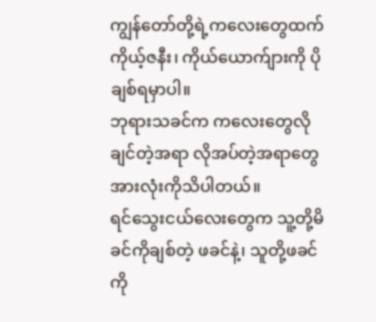ကျွန်တော်တို့ရဲ့ကလေးတွေထက် ကိုယ့်ဇနီး၊ ကိုယ်ယောက်ျားကို ပိုချစ်ရမှာပါ။
ဘုရားသခင်က ကလေးတွေလိုချင်တဲ့အရာ လိုအပ်တဲ့အရာတွေ အားလုံးကိုသိပါတယ်။
ရင်သွေးငယ်လေးတွေက သူ့တို့မိခင်ကိုချစ်တဲ့ ဖခင်နဲ့၊ သူတို့ဖခင်ကို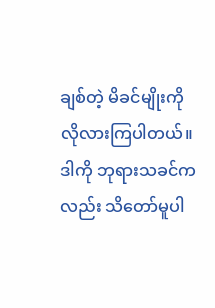ချစ်တဲ့ မိခင်မျိုးကို လိုလားကြပါတယ်။ ဒါကို ဘုရားသခင်ကလည်း သိတော်မူပါ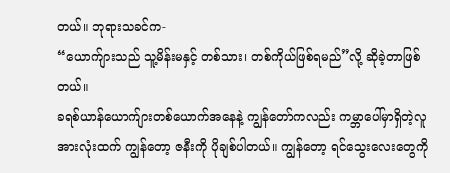တယ်။ ဘုရားသခင်က-
“ယောက်ျားသည် သူ့မိန်းမနှင့် တစ်သား၊ တစ်ကိုယ်ဖြစ်ရမည်”လို့ ဆိုခဲ့တာဖြစ်တယ်။
ခရစ်ယာန်ယောက်ျားတစ်ယောက်အနေနဲ့ ကျွန်တော်ကလည်း ကမ္ဘာပေါ်မှာရှိတဲ့လူအားလုံးထက် ကျွန်တော့ ဇနီးကို ပိုချစ်ပါတယ်။ ကျွန်တော့ ရင်သွေးလေးတွေကို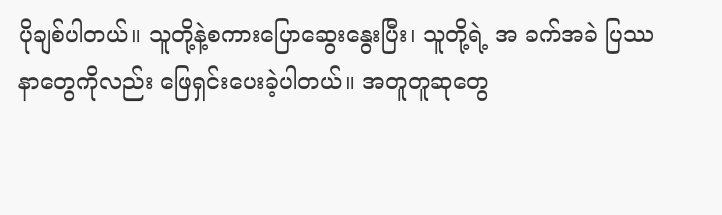ပိုချစ်ပါတယ်။ သူတို့နဲ့စကားပြောဆွေးနွေးပြီး၊ သူတို့ရဲ့ အ ခက်အခဲ ပြဿနာတွေကိုလည်း ဖြေရှင်းပေးခဲ့ပါတယ်။ အတူတူဆုတွေ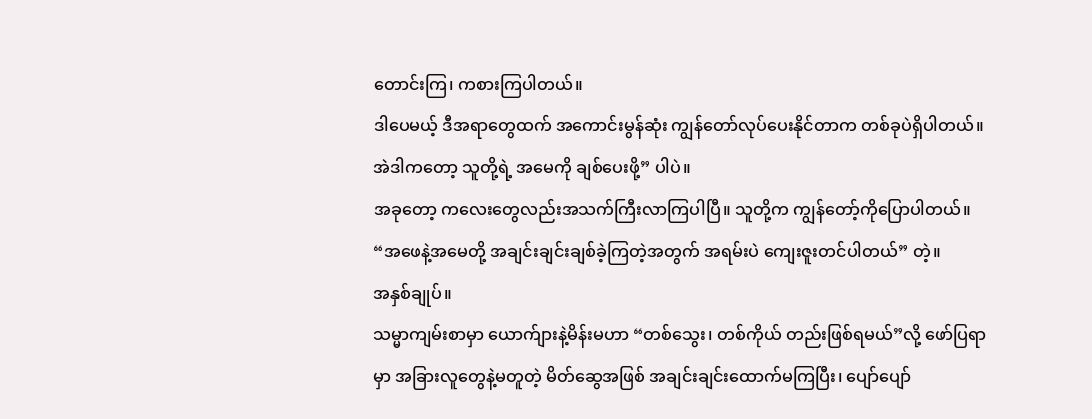တောင်းကြ၊ ကစားကြပါတယ်။
ဒါပေမယ့် ဒီအရာတွေထက် အကောင်းမွန်ဆုံး ကျွန်တော်လုပ်ပေးနိုင်တာက တစ်ခုပဲရှိပါတယ်။ အဲဒါကတော့ သူတို့ရဲ့ အမေကို ချစ်ပေးဖို့” ပါပဲ။
အခုတော့ ကလေးတွေလည်းအသက်ကြီးလာကြပါပြီ။ သူတို့က ကျွန်တော့်ကိုပြောပါတယ်။
“အဖေနဲ့အမေတို့ အချင်းချင်းချစ်ခဲ့ကြတဲ့အတွက် အရမ်းပဲ ကျေးဇူးတင်ပါတယ်” တဲ့။
အနှစ်ချုပ်။
သမ္မာကျမ်းစာမှာ ယောက်ျားနဲ့မိန်းမဟာ “တစ်သွေး၊ တစ်ကိုယ် တည်းဖြစ်ရမယ်”လို့ ဖော်ပြရာမှာ အခြားလူတွေနဲ့မတူတဲ့ မိတ်ဆွေအဖြစ် အချင်းချင်းထောက်မကြပြီး၊ ပျော်ပျော်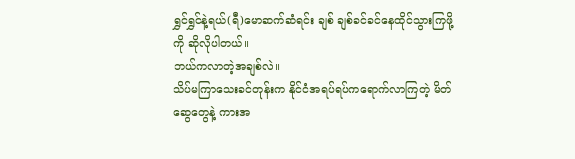ရွှင်ရွှင်နဲ့ရယ်(ရီ)မောဆက်ဆံရင်း ချစ် ချစ်ခင်ခင်နေထိုင်သွားကြဖို့ကို ဆိုလိုပါတယ်။
ဘယ်ကလာတဲ့အချစ်လဲ။
သိပ်မကြာသေးခင်တုန်းက နိုင်ငံအရပ်ရပ်ကရောက်လာကြတဲ့ မိတ် ဆွေတွေနဲ့ ကားအ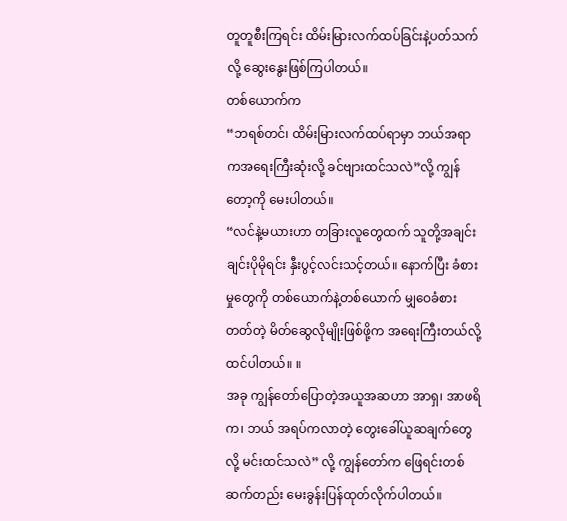တူတူစီးကြရင်း ထိမ်းမြားလက်ထပ်ခြင်းနဲ့ပတ်သက်လို့ ဆွေးနွေးဖြစ်ကြပါတယ်။
တစ်ယောက်က
“ဘရစ်တင်၊ ထိမ်းမြားလက်ထပ်ရာမှာ ဘယ်အရာကအရေးကြီးဆုံးလို့ ခင်ဗျားထင်သလဲ”လို့ ကျွန်တော့ကို မေးပါတယ်။
“လင်နဲ့မယားဟာ တခြားလူတွေထက် သူတို့အချင်းချင်းပိုမိုရင်း နှီးပွင့်လင်းသင့်တယ်။ နောက်ပြီး ခံစားမှုတွေကို တစ်ယောက်နဲ့တစ်ယောက် မျှဝေခံစားတတ်တဲ့ မိတ်ဆွေလိုမျိုးဖြစ်ဖို့က အရေးကြီးတယ်လို့ထင်ပါတယ်။ ။
အခု ကျွန်တော်ပြောတဲ့အယူအဆဟာ အာရှ၊ အာဖရိက၊ ဘယ် အရပ်ကလာတဲ့ တွေးခေါ်ယူဆချက်တွေလို့ မင်းထင်သလဲ” လို့ ကျွန်တော်က ဖြေရင်းတစ်ဆက်တည်း မေးခွန်းပြန်ထုတ်လိုက်ပါတယ်။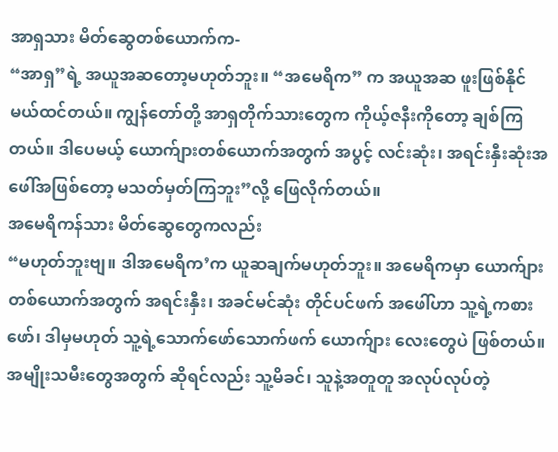အာရှသား မိတ်ဆွေတစ်ယောက်က-
“အာရှ”ရဲ့ အယူအဆတော့မဟုတ်ဘူး။ “အမေရိက” က အယူအဆ ဖူးဖြစ်နိုင်မယ်ထင်တယ်။ ကျွန်တော်တို့ အာရှတိုက်သားတွေက ကိုယ့်ဇနီးကိုတော့ ချစ်ကြတယ်။ ဒါပေမယ့် ယောက်ျားတစ်ယောက်အတွက် အပွင့် လင်းဆုံး၊ အရင်းနှီးဆုံးအဖေါ်အဖြစ်တော့ မသတ်မှတ်ကြဘူး”လို့ ဖြေလိုက်တယ်။
အမေရိကန်သား မိတ်ဆွေတွေကလည်း
“မဟုတ်ဘူးဗျ။ ဒါအမေရိက’က ယူဆချက်မဟုတ်ဘူး။ အမေရိကမှာ ယောက်ျားတစ်ယောက်အတွက် အရင်းနှီး၊ အခင်မင်ဆုံး တိုင်ပင်ဖက် အဖေါ်ဟာ သူ့ရဲ့ကစားဖော်၊ ဒါမှမဟုတ် သူ့ရဲ့သောက်ဖော်သောက်ဖက် ယောက်ျား လေးတွေပဲ ဖြစ်တယ်။ အမျိုးသမီးတွေအတွက် ဆိုရင်လည်း သူ့မိခင်၊ သူနဲ့အတူတူ အလုပ်လုပ်တဲ့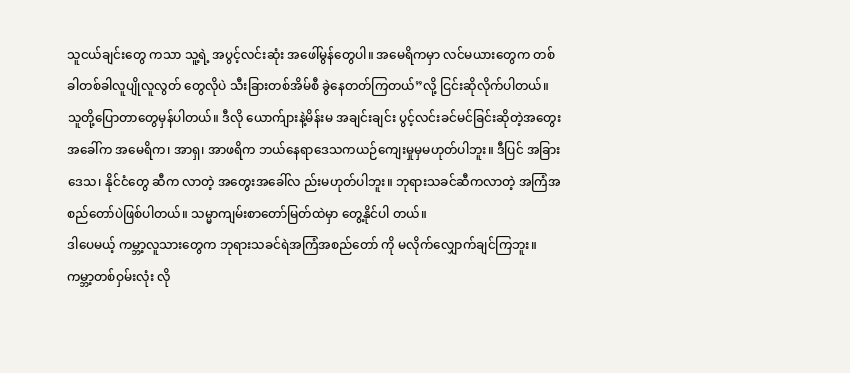သူငယ်ချင်းတွေ ကသာ သူ့ရဲ့ အပွင့်လင်းဆုံး အဖေါ်မွန်တွေပါ။ အမေရိကမှာ လင်မယားတွေက တစ်ခါတစ်ခါလူပျိုလူလွတ် တွေလိုပဲ သီးခြားတစ်အိမ်စီ ခွဲနေတတ်ကြတယ်”လို့ ငြင်းဆိုလိုက်ပါတယ်။
သူတို့ပြောတာတွေမှန်ပါတယ်။ ဒီလို ယောက်ျားနဲ့မိန်းမ အချင်းချင်း ပွင့်လင်းခင်မင်ခြင်းဆိုတဲ့အတွေးအခေါ်က အမေရိက၊ အာရှ၊ အာဖရိက ဘယ်နေရာဒေသကယဉ်ကျေးမှုမှမဟုတ်ပါဘူး။ ဒီပြင် အခြားဒေသ၊ နိုင်ငံတွေ ဆီက လာတဲ့ အတွေးအခေါ်လ ည်းမဟုတ်ပါဘူး။ ဘုရားသခင်ဆီကလာတဲ့ အကြံအစည်တော်ပဲဖြစ်ပါတယ်။ သမ္မာကျမ်းစာတော်မြတ်ထဲမှာ တွေ့နိုင်ပါ တယ်။
ဒါပေမယ့် ကမ္ဘာ့လူသားတွေက ဘုရားသခင်ရဲအကြံအစည်တော် ကို မလိုက်လျှောက်ချင်ကြဘူး။ ကမ္ဘာ့တစ်ဝှမ်းလုံး လို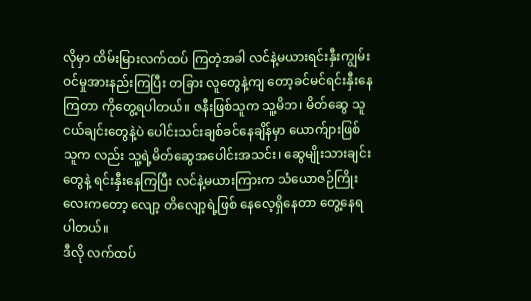လိုမှာ ထိမ်းမြားလက်ထပ် ကြတဲ့အခါ လင်နဲ့မယားရင်းနှီးကျွမ်းဝင်မှုအားနည်းကြပြီး တခြား လူတွေနဲ့ကျ တော့ခင်မင်ရင်းနှီးနေကြတာ ကိုတွေ့ရပါတယ်။ ဇနီးဖြစ်သူက သူ့မိဘ၊ မိတ်ဆွေ သူငယ်ချင်းတွေနဲ့ပဲ ပေါင်းသင်းချစ်ခင်နေချိန်မှာ ယောက်ျားဖြစ်သူက လည်း သူ့ရဲ့မိတ်ဆွေအပေါင်းအသင်း၊ ဆွေမျိုးသားချင်းတွေနဲ့ ရင်းနှီးနေကြပြီး လင်နဲ့မယားကြားက သံယောဇဉ်ကြိုးလေးကတော့ လျော့ တိလျော့ရဲ့ဖြစ် နေလေ့ရှိနေတာ တွေ့နေရပါတယ်။
ဒီလို လက်ထပ်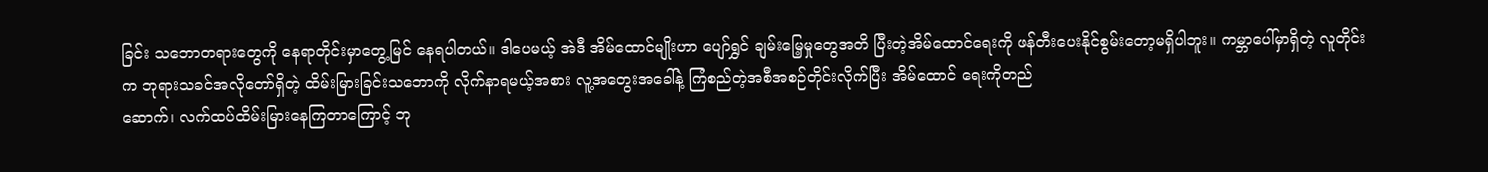ခြင်း သဘောတရားတွေကို နေရာတိုင်းမှာတွေ့မြင် နေရပါတယ်။ ဒါပေမယ့် အဲဒီ အိမ်ထောင်မျိုးဟာ ပျော်ရွှင် ချမ်းမြေ့မှုတွေအတိ ပြီးတဲ့အိမ်ထောင်ရေးကို ဖန်တီးပေးနိုင်စွမ်းတော့မရှိပါဘူး။ ကမ္ဘာပေါ်မှာရှိတဲ့ လူတိုင်းက ဘုရားသခင်အလိုတော်ရှိတဲ့ ထိမ်းမြားခြင်းသဘောကို လိုက်နာရမယ့်အစား လူ့အတွေးအခေါ်နဲ့ ကြံစည်တဲ့အစီအစဉ်တိုင်းလိုက်ပြီး အိမ်ထောင် ရေးကိုတည်
ဆောက်၊ လက်ထပ်ထိမ်းမြားနေကြတာကြောင့် ဘု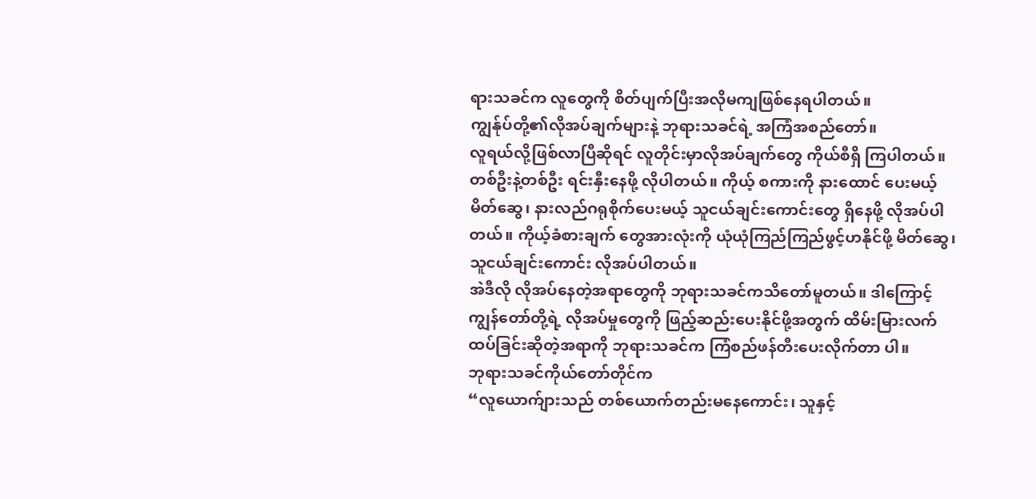ရားသခင်က လူတွေကို စိတ်ပျက်ပြီးအလိုမကျဖြစ်နေရပါတယ်။
ကျွန်ုပ်တို့၏လိုအပ်ချက်များနဲ့ ဘုရားသခင်ရဲ့ အကြံအစည်တော်။
လူရယ်လို့ဖြစ်လာပြီဆိုရင် လူတိုင်းမှာလိုအပ်ချက်တွေ ကိုယ်စီရှိ ကြပါတယ်။ တစ်ဦးနဲ့တစ်ဦး ရင်းနှီးနေဖို့ လိုပါတယ်။ ကိုယ့် စကားကို နားထောင် ပေးမယ့်မိတ်ဆွေ၊ နားလည်ဂရုစိုက်ပေးမယ့် သူငယ်ချင်းကောင်းတွေ ရှိနေဖို့ လိုအပ်ပါတယ်။ ကိုယ့်ခံစားချက် တွေအားလုံးကို ယုံယုံကြည်ကြည်ဖွင့်ဟနိုင်ဖို့ မိတ်ဆွေ၊ သူငယ်ချင်းကောင်း လိုအပ်ပါတယ်။
အဲဒီလို လိုအပ်နေတဲ့အရာတွေကို ဘုရားသခင်ကသိတော်မူတယ်။ ဒါကြောင့် ကျွန်တော်တို့ရဲ့ လိုအပ်မှုတွေကို ဖြည့်ဆည်းပေးနိုင်ဖို့အတွက် ထိမ်းမြားလက်ထပ်ခြင်းဆိုတဲ့အရာကို ဘုရားသခင်က ကြံစည်ဖန်တီးပေးလိုက်တာ ပါ။
ဘုရားသခင်ကိုယ်တော်တိုင်က
“လူယောက်ျားသည် တစ်ယောက်တည်းမနေကောင်း၊ သူနှင့်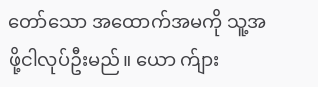တော်သော အထောက်အမကို သူ့အဖို့ငါလုပ်ဦးမည်။ ယော က်ျား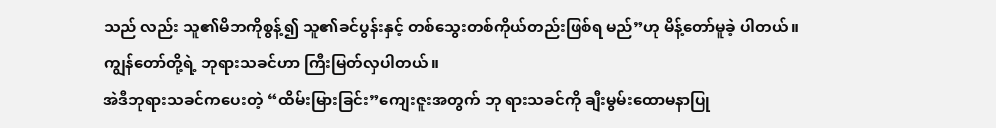သည် လည်း သူ၏မိဘကိုစွန့်၍ သူ၏ခင်ပွန်းနှင့် တစ်သွေးတစ်ကိုယ်တည်းဖြစ်ရ မည်”ဟု မိန့်တော်မူခဲ့ ပါတယ်။
ကျွန်တော်တို့ရဲ့ ဘုရားသခင်ဟာ ကြီးမြတ်လှပါတယ်။
အဲဒီဘုရားသခင်ကပေးတဲ့ “ထိမ်းမြားခြင်း”ကျေးဇူးအတွက် ဘု ရားသခင်ကို ချီးမွမ်းထောမနာပြု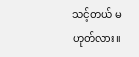သင့်တယ် မဟုတ်လား။